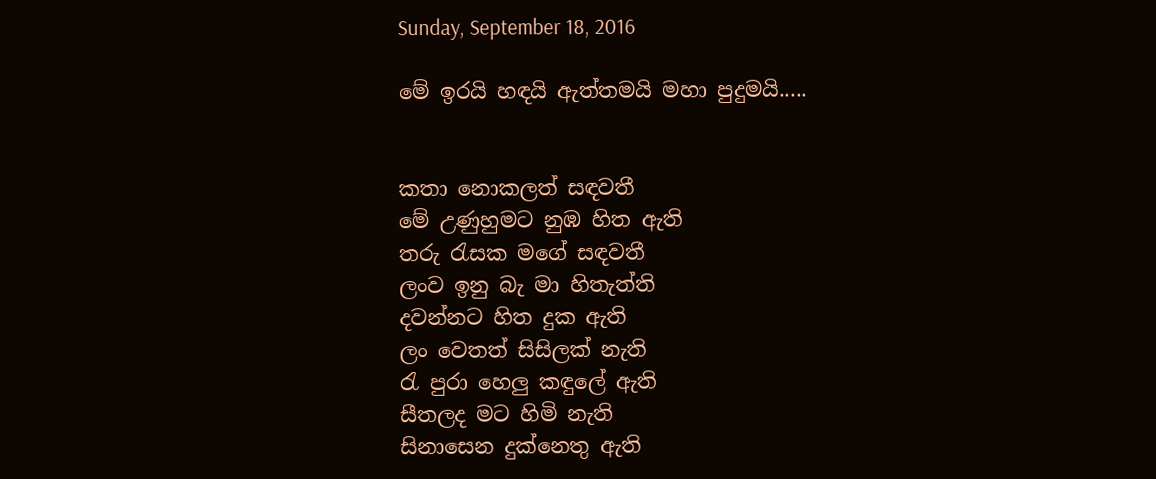Sunday, September 18, 2016

මේ ඉරයි හඳයි ඇත්තමයි මහා පුදුමයි.....


කතා නොකලත් සඳවතී
මේ උණුහුමට නුඹ හිත ඇති
තරු රැසක මගේ සඳවතී
ලංව ඉනු බැ මා හිතැත්ති
දවන්නට හිත දුක ඇති
ලං වෙතත් සිසිලක් නැති
රැ පුරා හෙලු කඳුලේ ඇති
සීතලද මට හිමි නැති
සිනාසෙන දුක්නෙතු ඇති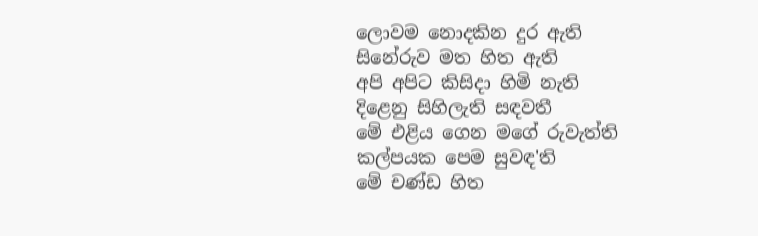ලොවම නොදකින දුර ඇති
සිනේරුව මත හිත ඇති
අපි අපිට කිසිදා හිමි නැති
දිළෙනු සිහිලැති සඳවතී
මේ එළිය ගෙන මගේ රුවැත්ති
කල්පයක පෙම සුවඳ'ති
මේ චණ්ඩ හිත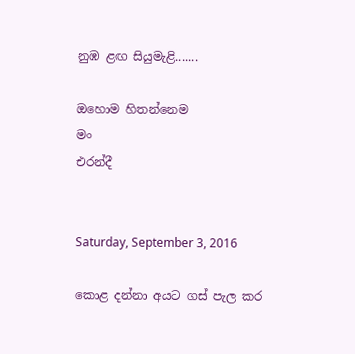නුඹ ළඟ සියුමැළි.......

ඔහොම හිතන්නෙම
මං
එරන්දී


Saturday, September 3, 2016

කොළ දන්නා අයට ගස් පැල කර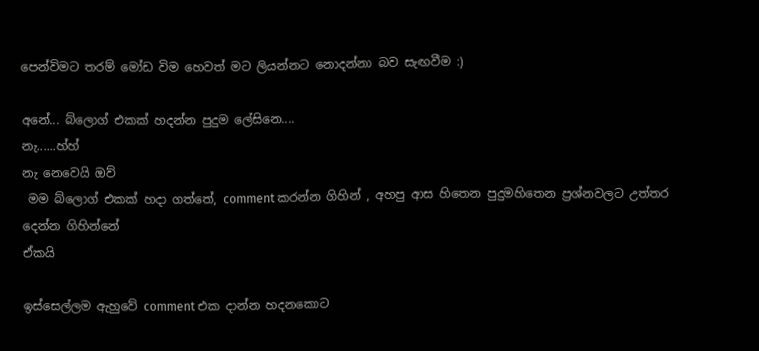පෙන්විමට තරම් මෝඩ විම හෙවත් මට ලියන්නට නොදන්නා බව සැඟවීම :)

අනේ... බ්ලොග් එකක් හදන්න පුදුම ලේසිනෙ....
නැ......හ්හ්
නැ නෙවෙයි ඔව්
 මම බ්ලොග් එකක් හදා ගත්තේ, comment කරන්න ගිහින් , අහපු ආස හිතෙන පුදුමහිතෙන ප්‍රශ්නවලට උත්තර දෙන්න ගිහින්නේ
ඒකයි

ඉස්සෙල්ලම ඇහුවේ comment එක දාන්න හදනකොට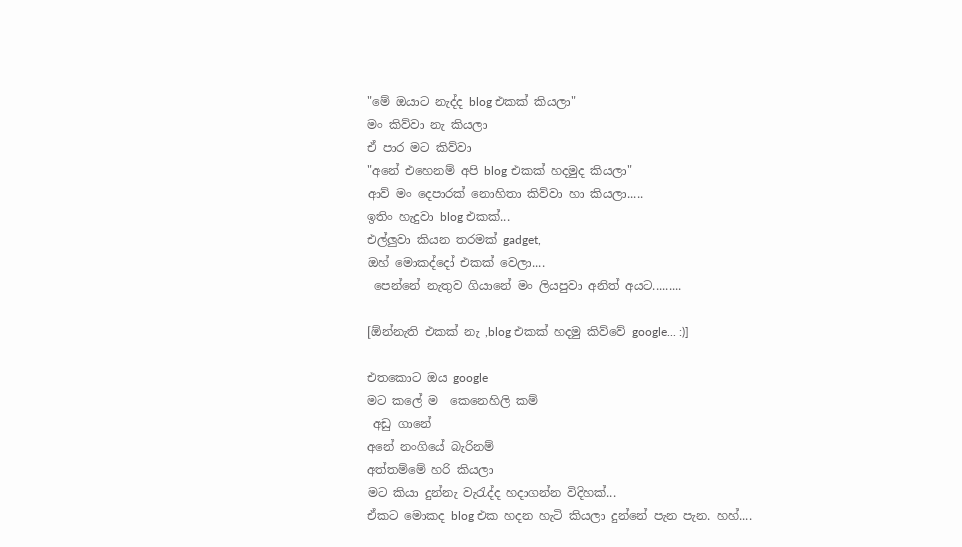"මේ ඔයාට නැද්ද blog එකක් කියලා"
මං කිව්වා නැ කියලා
ඒ පාර මට කිව්වා
"අනේ එහෙනම් අපි blog එකක් හදමුද කියලා"
ආව් මං දෙපාරක් නොහිතා කිව්වා හා කියලා.....
ඉතිං හැදුවා blog එකක්...
එල්ලුවා කියන තරමක් gadget,
ඔහ් මොකද්දෝ එකක් වෙලා....
 පෙන්නේ නැතුව ගියානේ මං ලියපුවා අනිත් අයට.........

[ඕන්නැති එකක් නැ ,blog එකක් හදමු කිව්වේ google... :)]

එතකොට ඔය google
මට කලේ ම  කෙනෙහිලි කම්
 අඩු ගානේ
අනේ නංගියේ බැරිනම්
අත්තම්මේ හරි කියලා
මට කියා දුන්නැ වැරැද්ද හදාගන්න විදිහක්...
ඒකට මොකද blog එක හදන හැටි කියලා දුන්නේ පැන පැන. හහ්....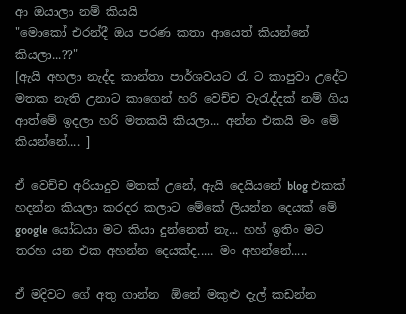ආ ඔයාලා නම් කියයි
"මොකෝ එරන්දී ඔය පරණ කතා ආයෙත් කියන්නේ කියලා...??"
[ඇයි අහලා නැද්ද කාන්තා පාර්ශවයට රැ ට කාපුවා උදේට මතක නැති උනාට කාගෙන් හරි වෙච්ච වැරැද්දක් නම් ගිය ආත්මේ ඉදලා හරි මතකයි කියලා... අන්න එකයි මං මේ කියන්නේ.... ]

ඒ වෙච්ච අරියාදුව මතක් උනේ, ඇයි දෙයියනේ blog එකක් හදන්න කියලා කරදර කලාට මේකේ ලියන්න දෙයක් මේ google යෝධයා මට කියා දුන්නෙත් නැ... හහ් ඉතිං මට තරහ යන එක අහන්න දෙයක්ද..... මං අහන්නේ.....

ඒ මදිවට ගේ අතු ගාන්න  ඕනේ මකුළු දැල් කඩන්න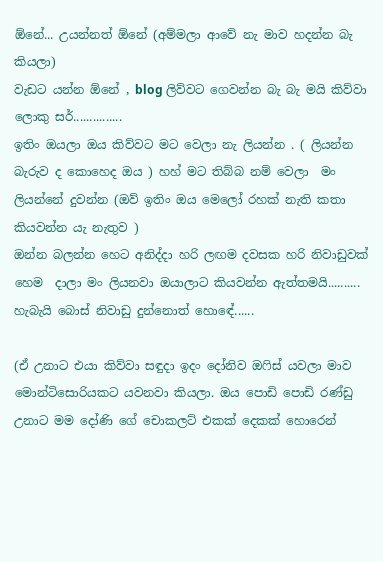ඕනේ... උයන්නත් ඕනේ (අම්මලා ආවේ නැ මාව හදන්න බැ කියලා)
වැඩට යන්න ඕනේ , blog ලිව්වට ගෙවන්න බැ බැ මයි කිව්වා ලොකු සර්...............
ඉතිං ඔයලා ඔය කිව්වට මට වෙලා නැ ලියන්න . ( ලියන්න බැරුව ද කොහෙද ඔය ) හහ් මට තිබ්බ නම් වෙලා  මං  ලියන්නේ දුවන්න (ඔව් ඉතිං ඔය මෙලෝ රහක් නැති කතා කියවන්න යැ නැතුව )
ඔන්න බලන්න හෙට අනිද්දා හරි ලඟම දවසක හරි නිවාඩුවක් හෙම  දාලා මං ලියනවා ඔයාලාට කියවන්න ඇත්තමයි..........
හැබැයි බොස් නිවාඩු දුන්නොත් හොඳේ......

(ඒ උනාට එයා කිව්වා සඳුදා ඉදං දෝනිව ඔෆිස් යවලා මාව මොන්ටිසොරියකට යවනවා කියලා. ඔය පොඩි පොඩි රණ්ඩු  උනාට මම දෝණි ගේ චොකලට් එකක් දෙකක් හොරෙන්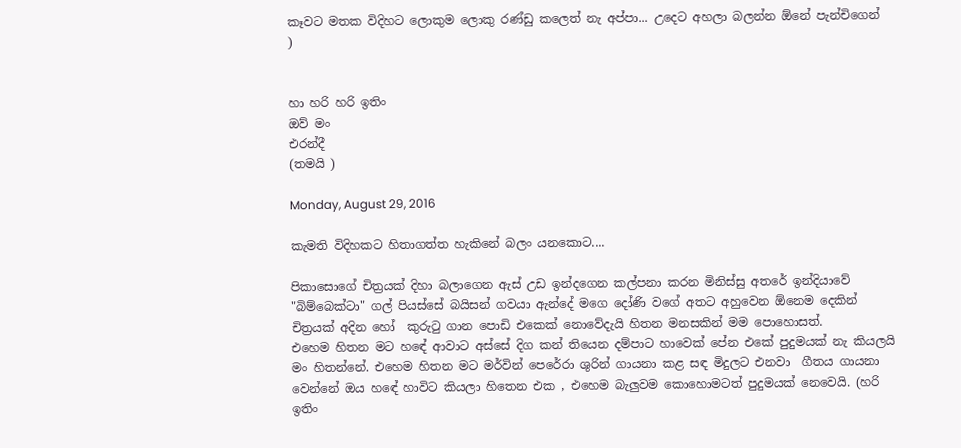කෑවට මතක විදිහට ලොකුම ලොකු රණ්ඩු කලෙත් නැ අප්පා... උදෙට අහලා බලන්න ඕනේ පැන්චිගෙන්   )


හා හරි හරි ඉතිං
ඔව් මං
එරන්දී
(තමයි )

Monday, August 29, 2016

කැමති විදිහකට හිතාගත්ත හැකිනේ බලං යනකොට....

පිකාසොගේ චිත්‍රයක් දිහා බලාගෙන ඇස් උඩ ඉන්දගෙන කල්පනා කරන මිනිස්සු අතරේ ඉන්දියාවේ "බිම්බෙක්ටා" ගල් පියස්සේ බයිසන් ගවයා ඇන්දේ මගෙ දෝණි වගේ අතට අහුවෙන ඕනෙම දෙකින් චිත්‍රයක් අදින හෝ  කුරුටු ගාන පොඩි එකෙක් නොවේදැයි හිතන මනසකින් මම පොහොසත්.
එහෙම හිතන මට හඳේ ආවාට අස්සේ දිග කන් තියෙන දම්පාට හාවෙක් පේන එකේ පුදුමයක් නැ කියලයි මං හිතන්නේ. එහෙම හිතන මට මර්වින් පෙරේරා ශුරින් ගායනා කළ සඳ මිදුලට එනවා  ගීතය ගායනා  වෙන්නේ ඔය හඳේ හාවිට කියලා හිතෙන එක , එහෙම බැලුවම කොහොමටත් පුදුමයක් නෙවෙයි. (හරි ඉතිං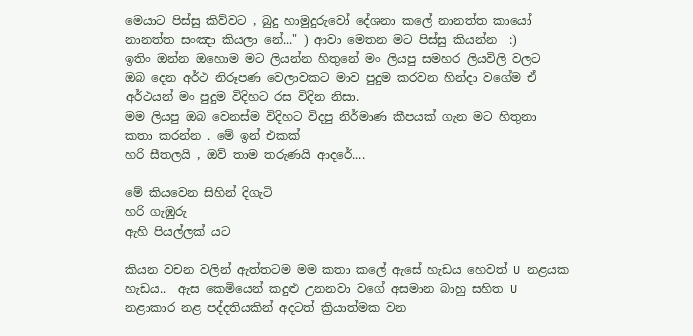මෙයාට පිස්සු කිව්වට , බුදු හාමුදුරුවෝ දේශනා කලේ නානත්ත කායෝ නානත්ත සංඤා කියලා නේ..." ) ආවා මෙතන මට පිස්සු කියන්න  :)
ඉතිං ඔන්න ඔහොම මට ලියන්න හිතුනේ මං ලියපු සමහර ලියවිලි වලට  ඔබ දෙන අර්ථ නිරූපණ වෙලාවකට මාව පුදුම කරවන හින්දා වගේම ඒ අර්ථයන් මං පුදුම විදිහට රස විදින නිසා.
මම ලියපු ඔබ වෙනස්ම විදිහට විදපු නිර්මාණ කීපයක් ගැන මට හිතුනා කතා කරන්න . මේ ඉන් එකක්
හරි සීතලයි , ඔව් තාම තරුණයි ආදරේ....

මේ කියවෙන සිහින් දිගැටි
හරි ගැඹුරු
ඇහි පියල්ලක් යට

කියන වචන වලින් ඇත්තටම මම කතා කලේ ඇසේ හැඩය හෙවත් U නළයක හැඩය..  ඇස කෙමියෙන් කදුළු උනනවා වගේ අසමාන බාහු සහිත U නළාකාර නළ පද්දතියකින් අදටත් ක්‍රියාත්මක වන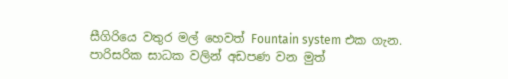සීගිරියෙ වතුර මල් හෙවත් Fountain system එක ගැන.  පාරිසරික සාධක වලින් අඩපණ වන මුත්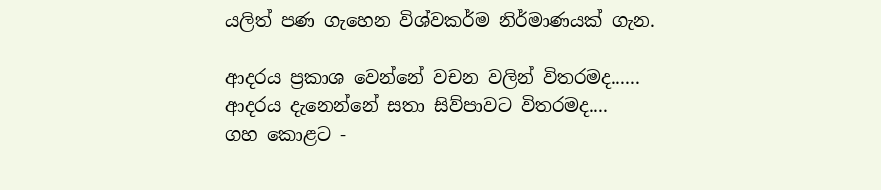යලිත් පණ ගැහෙන විශ්වකර්ම නිර්මාණයක් ගැන.

ආදරය ප්‍රකාශ වෙන්නේ වචන වලින් විතරමද...... ආදරය දැනෙන්නේ සතා සිව්පාවට විතරමද....
ගහ කොළට -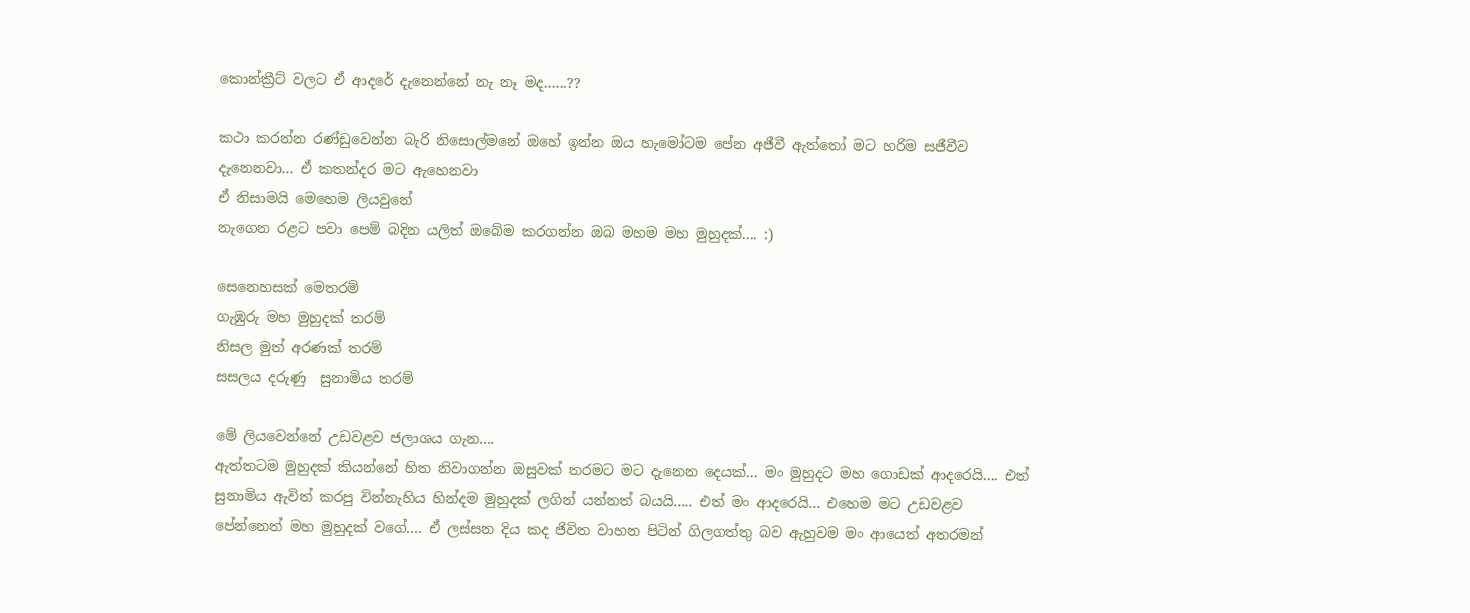කොන්ක්‍රීට් වලට ඒ ආදරේ දැනෙන්නේ නැ නෑ මද......??

කථා කරන්න රණ්ඩුවෙන්න බැරි නිසොල්මනේ ඔහේ ඉන්න ඔය හැමෝටම පේන අජීවී ඇත්තෝ මට හරිම සජීවීව දැනෙනවා... ඒ කතන්දර මට ඇහෙනවා
ඒ නිසාමයි මෙහෙම ලියවුනේ
නැගෙන රළට පවා පෙම් බදින යලිත් ඔබේම කරගන්න ඔබ මහම මහ මුහුදක්.... :)

සෙනෙහසක් මෙතරම්
ගැඹුරු මහ මුහුදක් තරම්
නිසල මුත් අරණක් තරම්
සසලය දරුණු  සුනාමිය තරම්

මේ ලියවෙන්නේ උඩවළව ජලාශය ගැන....
ඇත්තටම මුහුදක් කියන්නේ හිත නිවාගන්න ඔසුවක් තරමට මට දැනෙන දෙයක්... මං මුහුදට මහ ගොඩක් ආදරෙයි.... එත් සුනාමිය ඇවිත් කරපු වින්නැහිය හින්දම මුහුදක් ලගින් යන්නත් බයයි..... එත් මං ආදරෙයි... එහෙම මට උඩවළව පේන්නෙත් මහ මුහුදක් වගේ.... ඒ ලස්සන දිය කද ජිවිත වාහන පිටින් ගිලගත්තු බව ඇහුවම මං ආයෙත් අතරමන්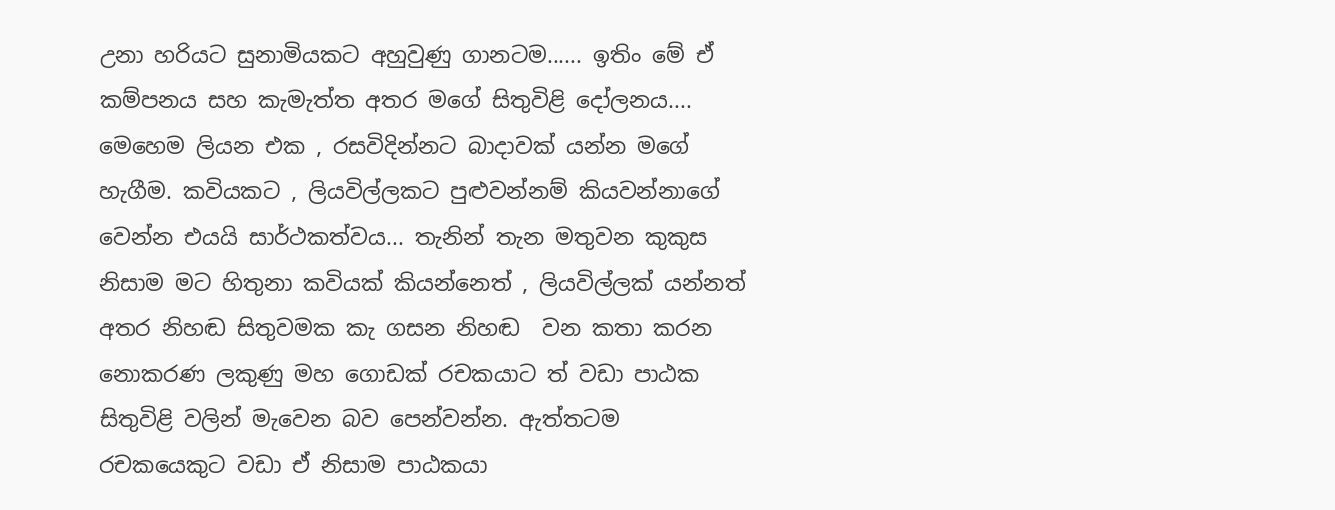උනා හරියට සුනාමියකට අහුවුණු ගානටම...... ඉතිං මේ ඒ කම්පනය සහ කැමැත්ත අතර මගේ සිතුවිළි දෝලනය....
මෙහෙම ලියන එක , රසවිදින්නට බාදාවක් යන්න මගේ හැගීම. කවියකට , ලියවිල්ලකට පුළුවන්නම් කියවන්නාගේ වෙන්න එයයි සාර්ථකත්වය... තැනින් තැන මතුවන කුකුස නිසාම මට හිතුනා කවියක් කියන්නෙත් , ලියවිල්ලක් යන්නත් අතර නිහඬ සිතුවමක කැ ගසන නිහඬ  වන කතා කරන නොකරණ ලකුණු මහ ගොඩක් රචකයාට ත් වඩා පාඨක සිතුවිළි වලින් මැවෙන බව පෙන්වන්න. ඇත්තටම රචකයෙකුට වඩා ඒ නිසාම පාඨකයා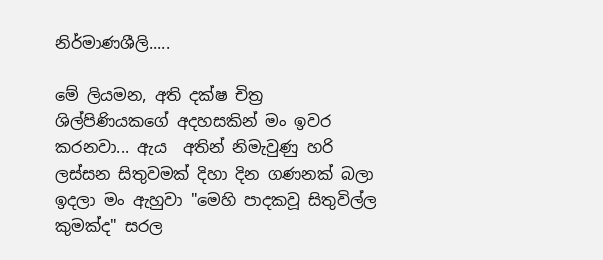නිර්මාණශීලි.....

මේ ලියමන, අති දක්ෂ චිත්‍ර ශිල්පිණියකගේ අදහසකින් මං ඉවර කරනවා... ඇය  අතින් නිමැවුණු හරි ලස්සන සිතුවමක් දිහා දින ගණනක් බලා ඉදලා මං ඇහුවා "මෙහි පාදකවූ සිතුවිල්ල කුමක්ද" සරල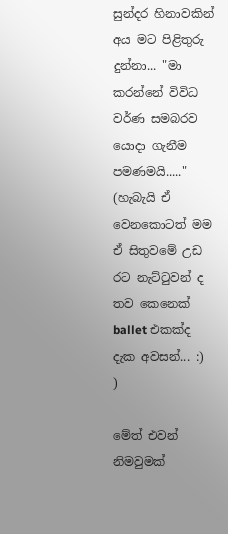සුන්දර හිනාවකින් අය මට පිළිතුරු දුන්නා... "මා කරන්නේ විවිධ වර්ණ සමබරව යොදා ගැනීම පමණමයි....." (හැබැයි ඒ වෙනකොටත් මම ඒ සිතුවමේ උඩ රට නැට්ටුවන් ද තව කෙනෙක් ballet එකක්ද දැක අවසන්... :) )

මේත් එවන් නිමවුමක්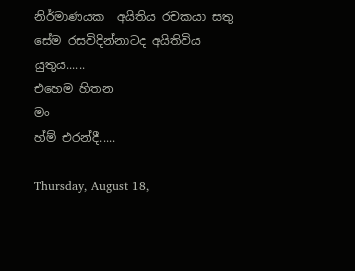නිර්මාණයක  අයිතිය රචකයා සතු සේම රසවිදින්නාටද අයිතිවිය යුතුය......
එහෙම හිතන
මං
හ්ම් එරන්දී.....

Thursday, August 18,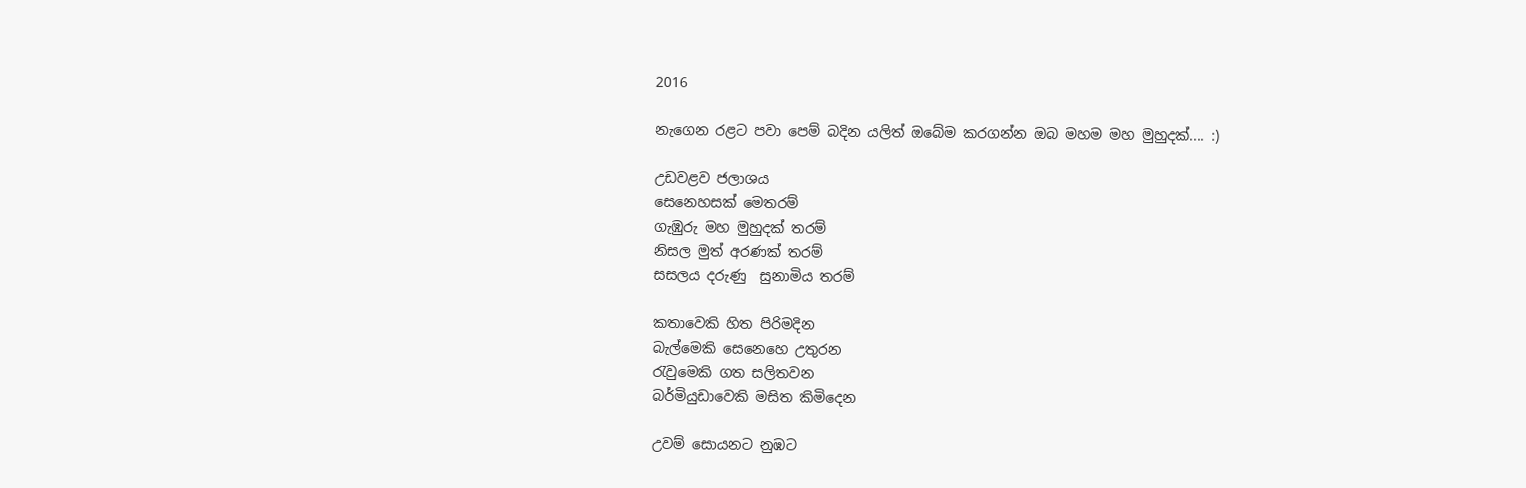2016

නැගෙන රළට පවා පෙම් බදින යලිත් ඔබේම කරගන්න ඔබ මහම මහ මුහුදක්.... :)

උඩවළව ජලාශය
සෙනෙහසක් මෙතරම්
ගැඹුරු මහ මුහුදක් තරම්
නිසල මුත් අරණක් තරම්
සසලය දරුණු  සුනාමිය තරම්

කතාවෙකි හිත පිරිමදින
බැල්මෙකි සෙනෙහෙ උතුරන
රැවුමෙකි ගත සලිතවන
බර්මියුඩාවෙකි මසිත කිමිදෙන

උවම් සොයනට නුඹට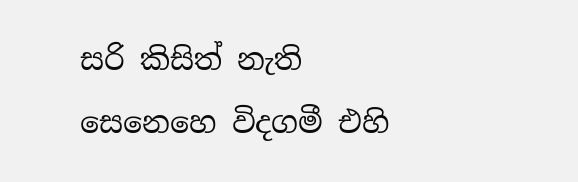සරි කිසිත් නැති
සෙනෙහෙ විදගමී එහි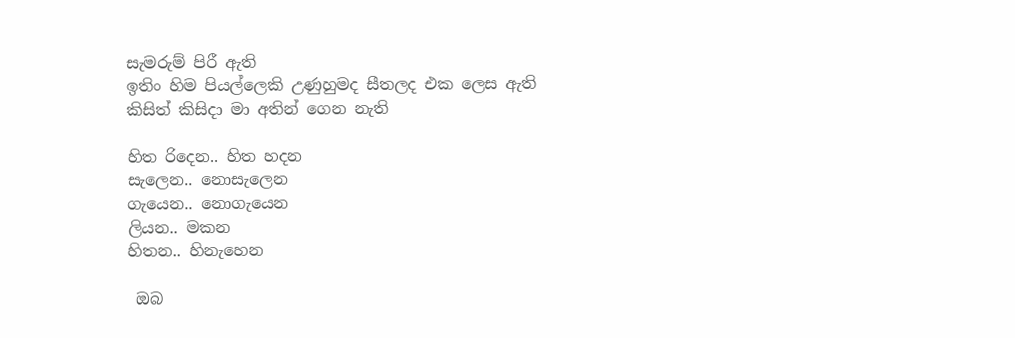සැමරුම් පිරී ඇති
ඉතිං හිම පියල්ලෙකි උණුහුමද සීතලද එක ලෙස ඇති
කිසිත් කිසිදා මා අතින් ගෙන නැති

හිත රිදෙන.. හිත හදන
සැලෙන.. නොසැලෙන
ගැයෙන.. නොගැයෙන
ලියන.. මකන
හිතන.. හිනැහෙන

 ඔබ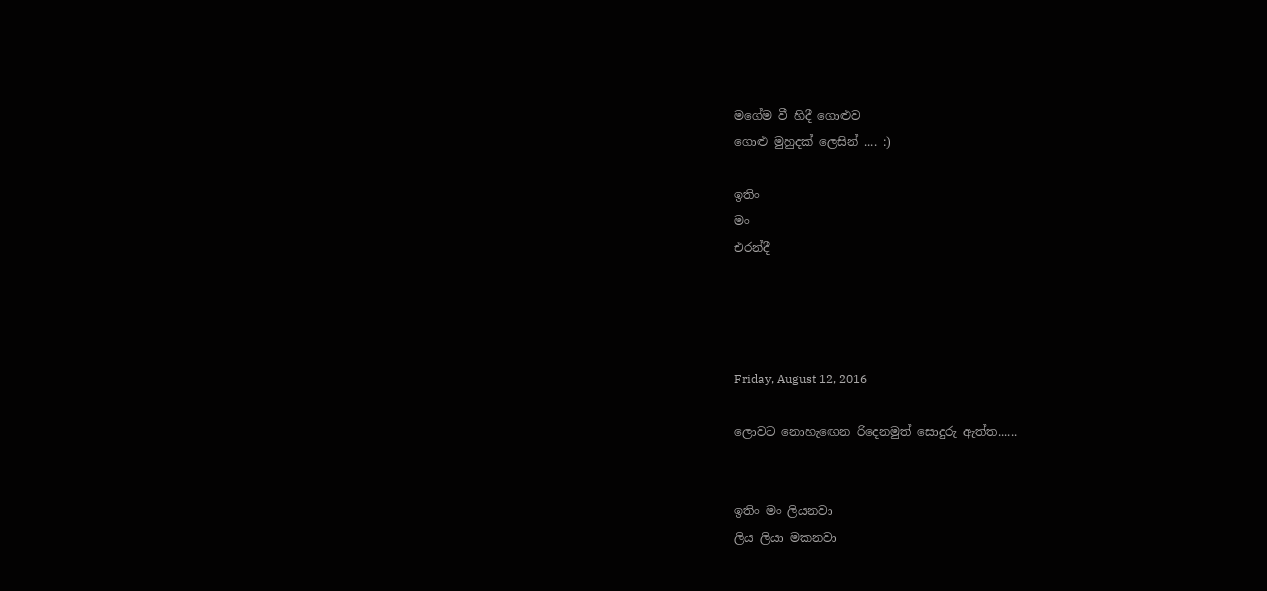මගේම වී හිදී ගොළුව
ගොළු මුහුදක් ලෙසින් .... :)

ඉතිං
මං
එරන්දී




Friday, August 12, 2016

ලොවට නොහැඟෙන රිදෙනමුත් සොදුරු ඇත්ත......


ඉතිං මං ලියනවා
ලිය ලියා මකනවා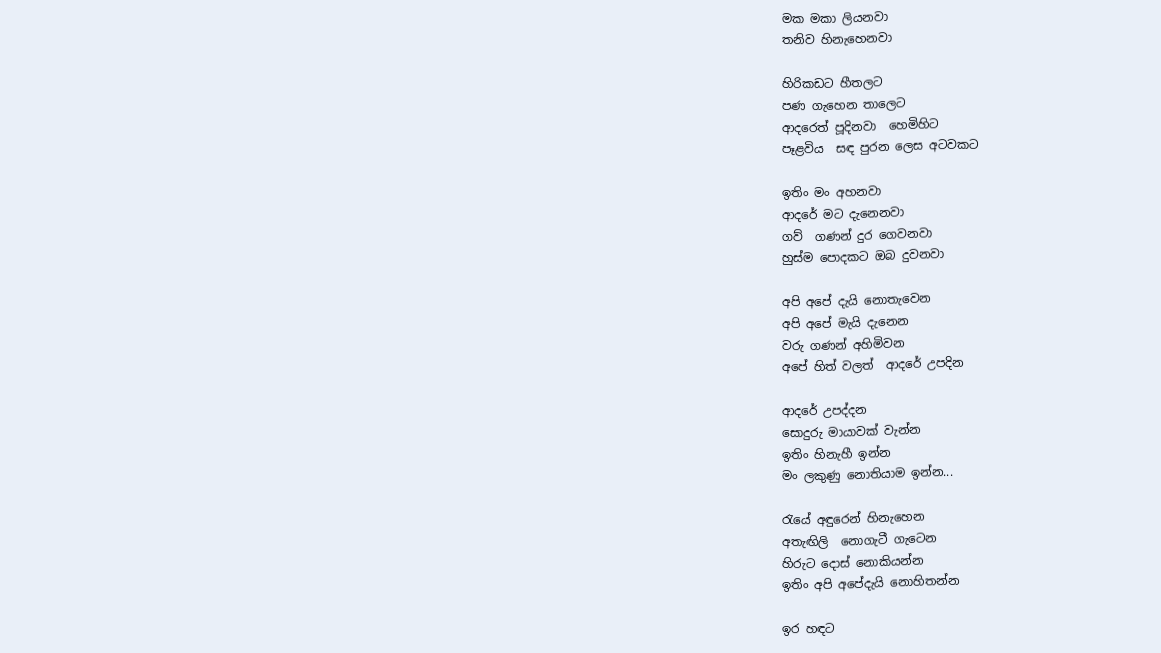මක මකා ලියනවා
තනිව හිනැහෙනවා

හිරිකඩට හීතලට
පණ ගැහෙන තාලෙට
ආදරෙත් පූදිනවා  හෙමිහිට
පෑළවිය  සඳ පුරන ලෙස අටවකට

ඉතිං මං අහනවා
ආදරේ මට දැනෙනවා
ගව්  ගණන් දුර ගෙවනවා
හුස්ම පොදකට ඔබ දුවනවා

අපි අපේ දැයි නොතැවෙන
අපි අපේ මැයි දැනෙන
වරු ගණන් අහිමිවන
අපේ හිත් වලත්  ආදරේ උපදින

ආදරේ උපද්දන
සොදුරු මායාවක් වැන්න
ඉතිං හිනැහී ඉන්න
මං ලකුණු නොතියාම ඉන්න...

රැයේ අඳුරෙන් හිනැහෙන
අතැඟිලි  නොගැටී ගැටෙන
හිරුට දොස් නොකියන්න
ඉතිං අපි අපේදැයි නොහිතන්න

ඉර හඳට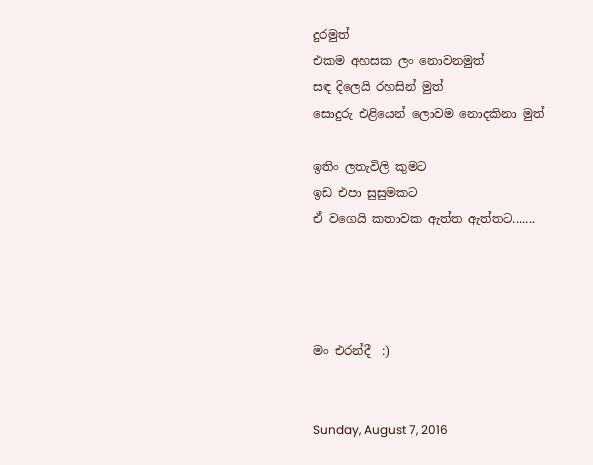දුරමුත්
එකම අහසක ලං නොවනමුත්
සඳ දිලෙයි රහසින් මුත්
සොදුරු එළියෙන් ලොවම නොදකිනා මුත්

ඉතිං ලතැවිලි කුමට
ඉඩ එපා සුසුමකට
ඒ වගෙයි කතාවක ඇත්ත ඇත්තට.......




මං එරන්දී  :)


Sunday, August 7, 2016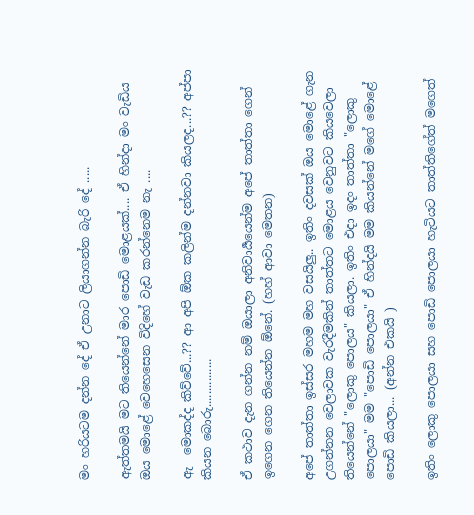මං හරියටම දන්න දේ ඒ උනාට ලියාගන්න බැරි දේ .....

ඇත්තමයි මට තියෙන්නේ මාර පොඩි මොළයක්.... ඒ හින්දා මං වැඩිය ඔය මොළේ වෙහෙසෙන විදිහේ වැඩ කරන්නෙම නැ ....

ඇ  මොකද්ද කිව්වේ...?? ආ අපි ඕක කලින්ම දන්නවා කියලද...?? අප්පා කියන බොරු...............

ඒ කථාව දැන ගන්න නම් ඔයාලා අනිවාර්‍යයෙන්ම අපේ තාත්තා ගෙන් ඉගෙන ගෙන තියෙන්න ඕනේ. (හහ් ආවා මෙතන)

අපේ තාත්තා ඉස්සර මහම මහ වසයිලු.. ඉතිං දවසක් ඔය මොළේ ගැන උගන්නන වෙලාවක වැරදීමකින් තාත්තට මොළය වෙනුවට කියවෙලා තියෙන්නේ "ලොකු පොලය" කියලා. ඉතිං එදා ඉදං තාත්තා "ලොකු  පොලයා" මම "පොඩි පොලයා" ඒ හින්දයි මම කියන්නේ මගේ මොළේ පොඩි කියලා... (අන්න එකයි )

ඉතිං ලොකු පොලයා සහ පොඩි පොලයා හැටියට තාත්තිගේත් මගෙත්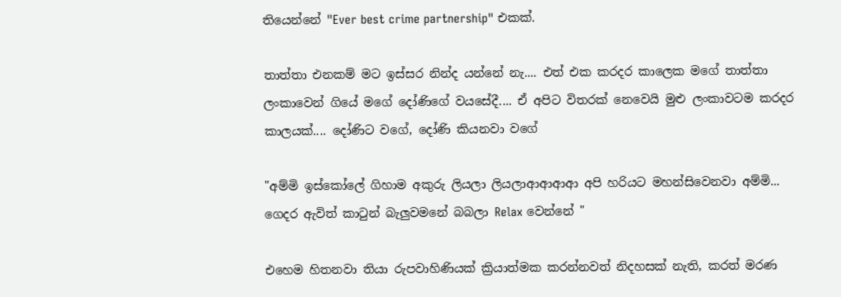තියෙන්නේ "Ever best crime partnership" එකක්.

තාත්තා එනකම් මට ඉස්සර නින්ද යන්නේ නැ.... එත් එක කරදර කාලෙක මගේ තාත්තා ලංකාවෙන් ගියේ මගේ දෝණිගේ වයසේදී.... ඒ අපිට විතරක් නෙවෙයි මුළු ලංකාවටම කරදර කාලයක්.... දෝණිට වගේ, දෝණි කියනවා වගේ

"අම්මි ඉස්කෝලේ ගිහාම අකුරු ලියලා ලියලාආආආආ අපි හරියට මහන්සිවෙනවා අම්මි... ගෙදර ඇවිත් කාටුන් බැලුවමනේ බබලා Relax වෙන්නේ "

එහෙම හිතනවා තියා රුපවාහිණියක් ක්‍රියාත්මක කරන්නවත් නිදහසක් නැති, කරත් මරණ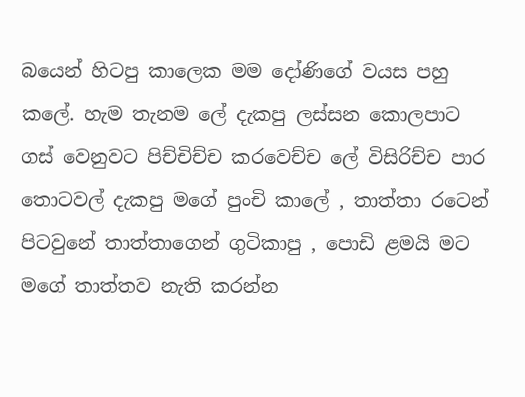බයෙන් හිටපු කාලෙක මම දෝණිගේ වයස පහු කලේ. හැම තැනම ලේ දැකපු ලස්සන කොලපාට ගස් වෙනුවට පිච්චිච්ච කරවෙච්ච ලේ විසිරිච්ච පාර තොටවල් දැකපු මගේ පුංචි කාලේ , තාත්තා රටෙන් පිටවුනේ තාත්තාගෙන් ගුටිකාපු , පොඩි ළමයි මට මගේ තාත්තව නැති කරන්න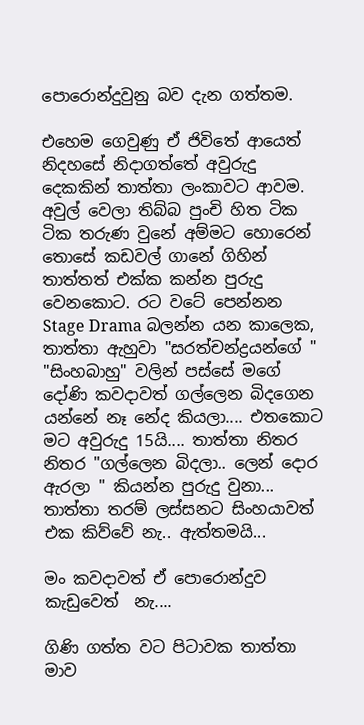පොරොන්දුවුනු බව දැන ගත්තම.

එහෙම ගෙවුණු ඒ ජිවිතේ ආයෙත් නිදහසේ නිදාගත්තේ අවුරුදු දෙකකින් තාත්තා ලංකාවට ආවම. අවුල් වෙලා තිබ්බ පුංචි හිත ටික ටික තරුණ වුනේ අම්මට හොරෙන් තොසේ කඩවල් ගානේ ගිහින් තාත්තත් එක්ක කන්න පුරුදු වෙනකොට. රට වටේ පෙන්නන Stage Drama බලන්න යන කාලෙක, තාත්තා ඇහුවා "සරත්චන්ද්‍රයන්ගේ " "සිංහබාහු" වලින් පස්සේ මගේ දෝණි කවදාවත් ගල්ලෙන බිදගෙන යන්නේ නෑ නේද කියලා.... එතකොට මට අවුරුදු 15යි.... තාත්තා නිතර නිතර "ගල්ලෙන බිදලා.. ලෙන් දොර ඇරලා " කියන්න පුරුදු වුනා... තාත්තා තරම් ලස්සනට සිංහයාවත් එක කිව්වේ නැ.. ඇත්තමයි...

මං කවදාවත් ඒ පොරොන්දුව කැඩුවෙත්  නැ....

ගිණි ගත්ත වට පිටාවක තාත්තා මාව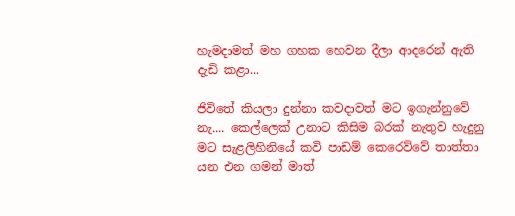හැමදාමත් මහ ගහක හෙවන දීලා ආදරෙන් ඇති දැඩි කළා...

ජිවිතේ කියලා දුන්නා කවදාවත් මට ඉගැන්නුවේ නැ.... කෙල්ලෙක් උනාට කිසිම බරක් නැතුව හැදුනු මට සැළලිහිනියේ කවි පාඩම් කෙරෙව්වේ තාත්තා යන එන ගමන් මාත්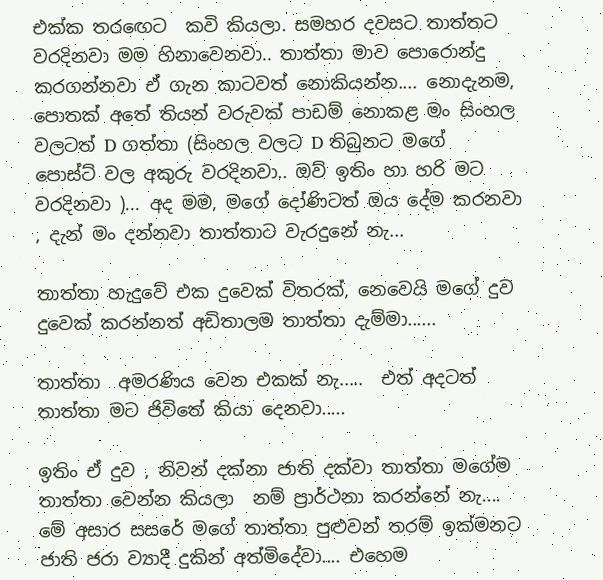එක්ක තරඟෙට  කවි කියලා. සමහර දවසට තාත්තට වරදිනවා මම හිනාවෙනවා.. තාත්තා මාව පොරොන්දු කරගන්නවා ඒ ගැන කාටවත් නොකියන්න.... නොදැනම, පොතක් අතේ තියන් වරුවක් පාඩම් නොකළ මං සිංහල වලටත් D ගත්තා (සිංහල වලට D තිබුනට මගේ පොස්ට් වල අකුරු වරදිනවා.. ඔව් ඉතිං හා හරි මට වරදිනවා )... අද මම, මගේ දෝණිටත් ඔය දේම කරනවා , දැන් මං දන්නවා තාත්තාට වැරදුනේ නැ...

තාත්තා හැදුවේ එක දුවෙක් විතරක්, නෙවෙයි මගේ දුව දුවෙක් කරන්නත් අඩිතාලම තාත්තා දැම්මා......

තාත්තා  අමරණිය වෙන එකක් නැ.....  එත් අදටත් තාත්තා මට ජිවිතේ කියා දෙනවා.....

ඉතිං ඒ දුව , නිවන් දක්නා ජාති දක්වා තාත්තා මගේම තාත්තා වෙන්න කියලා  නම් ප්‍රාර්ථනා කරන්නේ නැ.... මේ අසාර සසරේ මගේ තාත්තා පුළුවන් තරම් ඉක්මනට ජාති ජරා ව්‍යාදී දුකින් අත්මිදේවා.... එහෙම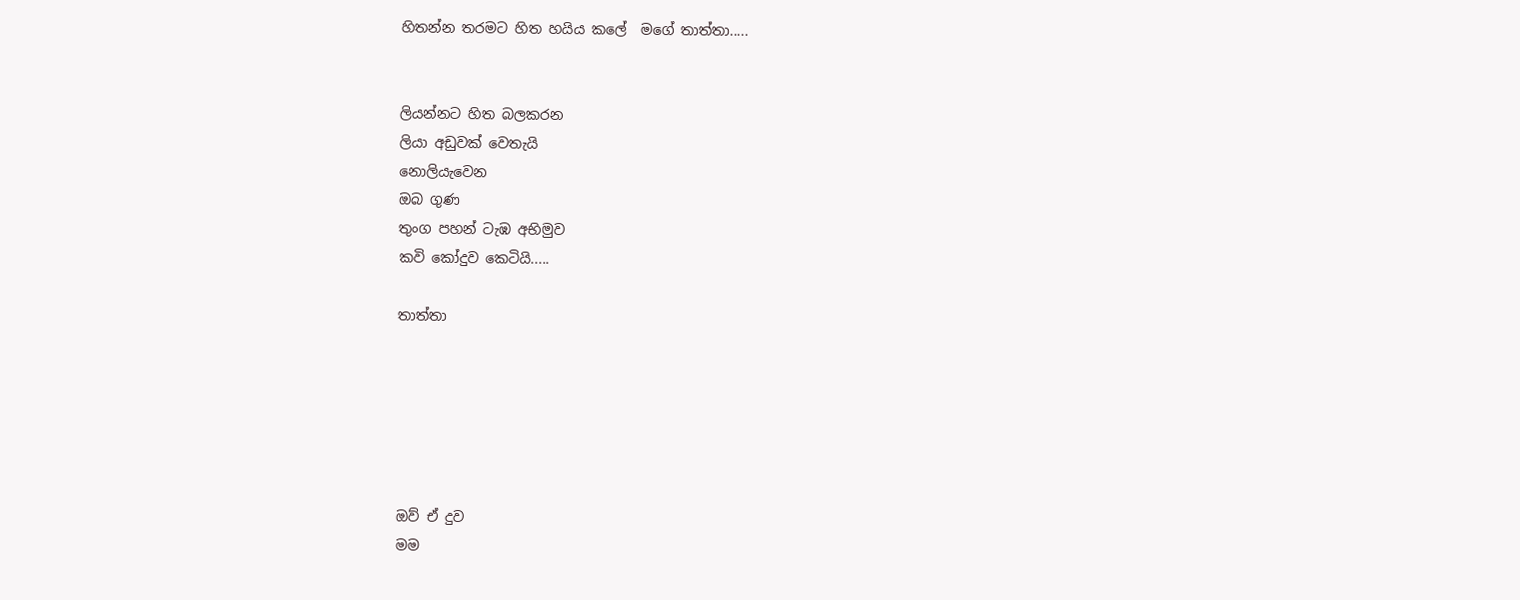හිතන්න තරමට හිත හයිය කලේ  මගේ තාත්තා.....


ලියන්නට හිත බලකරන
ලියා අඩුවක් වෙතැයි
නොලියැවෙන
ඔබ ගුණ
තුංග පහන් ටැඹ අභිමුව
කවි කෝදුව කෙටියි.....

තාත්තා






ඔව් ඒ දුව
මම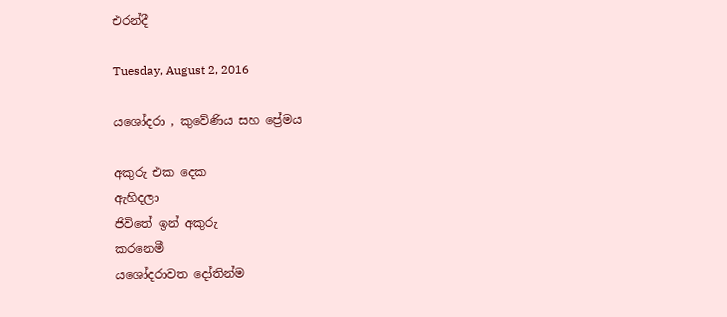එරන්දී

Tuesday, August 2, 2016

යශෝදරා , කුවේණිය සහ ප්‍රේමය

අකුරු එක දෙක
ඇහිදලා
ජිවිතේ ඉන් අකුරු
කරනෙමී
යශෝදරාවත දෝතින්ම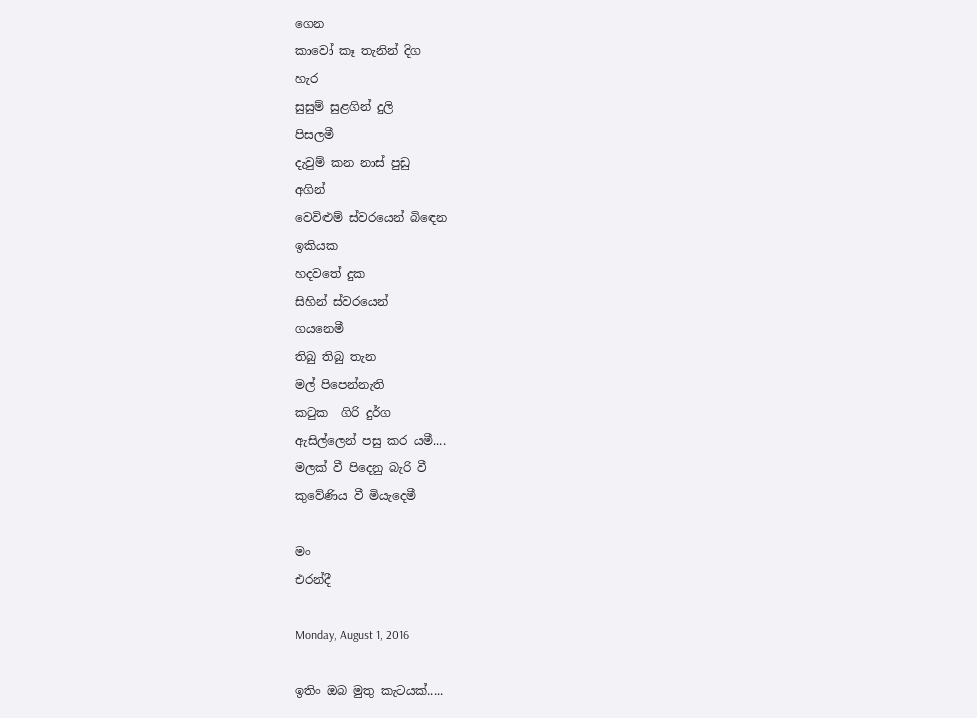ගෙන
කාවෝ කෑ තැනින් දිග
හැර
සුසුම් සුළගින් දුලි
පිසලමී
දැවුම් කන නාස් පුඩු
අගින්
වෙවිළුම් ස්වරයෙන් බිඳෙන
ඉකියක
හදවතේ දුක
සිහින් ස්වරයෙන්
ගයනෙමී
තිබු තිබු තැන
මල් පිපෙන්නැති
කටුක  ගිරි දුර්ග
ඇසිල්ලෙන් පසු කර යමී....
මලක් වී පිදෙනු බැරි වී
කුවේණිය වී මියැදෙමී

මං
එරන්දී

Monday, August 1, 2016

ඉතිං ඔබ මුතු කැටයක්.....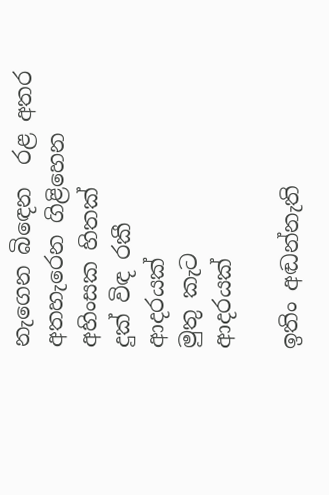නැගෙන බිඳෙන  රළ අතර
අතහැරෙන ගිළිහෙන
අහිංසක හිතක්
දුක් විඳ රකී
ආදරයක්
මුතු කැට
ආදරයක්

ඉතිං අඬන්නැති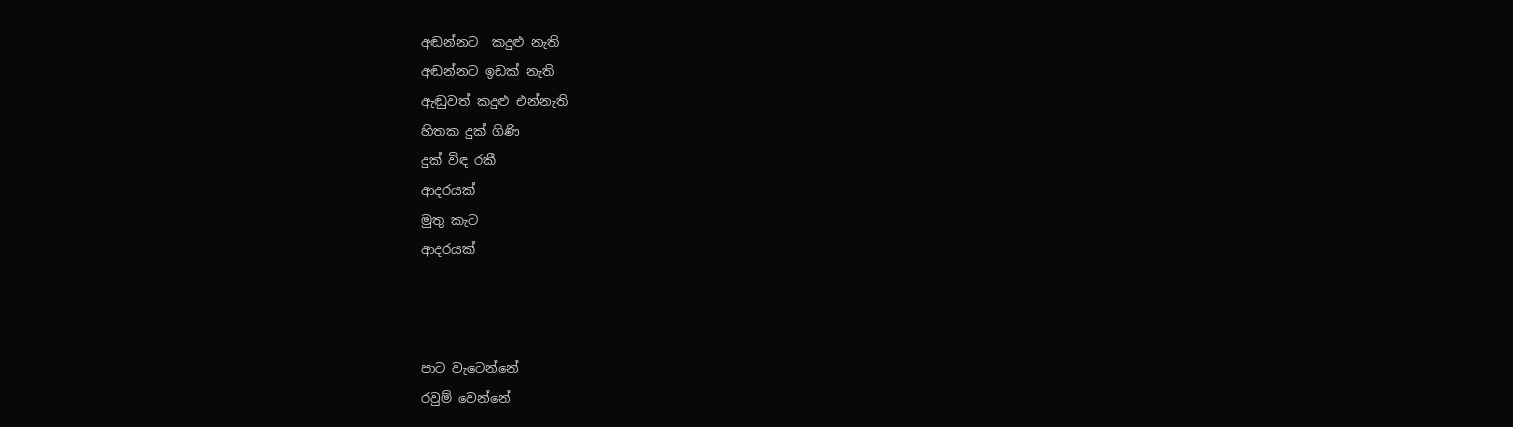අඬන්නට  කදුළු නැති
අඬන්නට ඉඩක් නැති
ඇඬුවත් කදුළු එන්නැති
හිතක දුක් ගිණි
දුක් විඳ රකී
ආදරයක්
මුතු කැට
ආදරයක්



පාට වැටෙන්නේ
රවුම් වෙන්නේ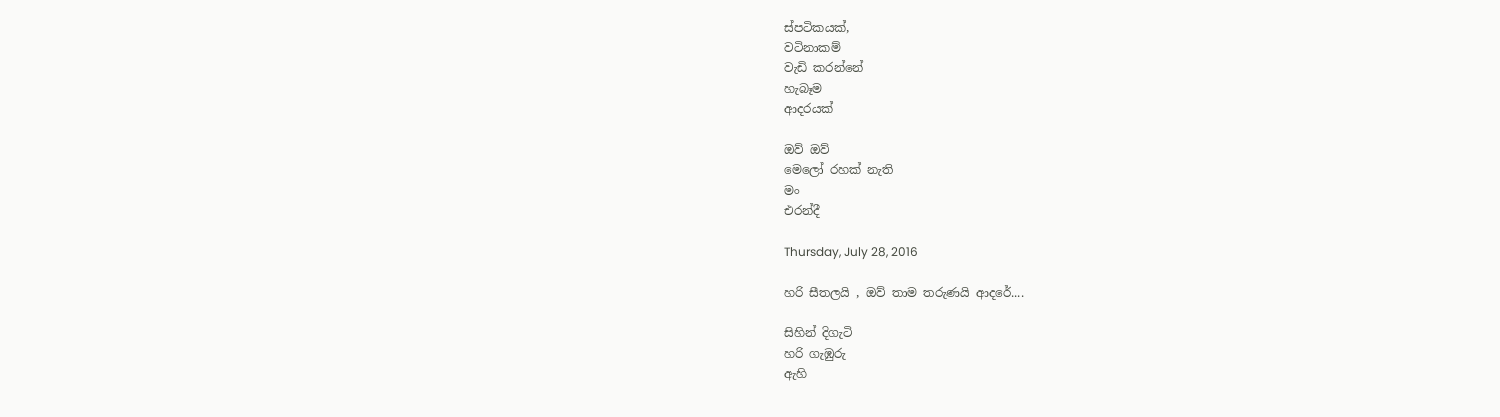ස්පටිකයක්,
වටිනාකම්
වැඩි කරන්නේ
හැබෑම
ආදරයක්

ඔව් ඔව්
මෙලෝ රහක් නැති
මං
එරන්දී

Thursday, July 28, 2016

හරි සීතලයි , ඔව් තාම තරුණයි ආදරේ....

සිහින් දිගැටි
හරි ගැඹුරු
ඇහි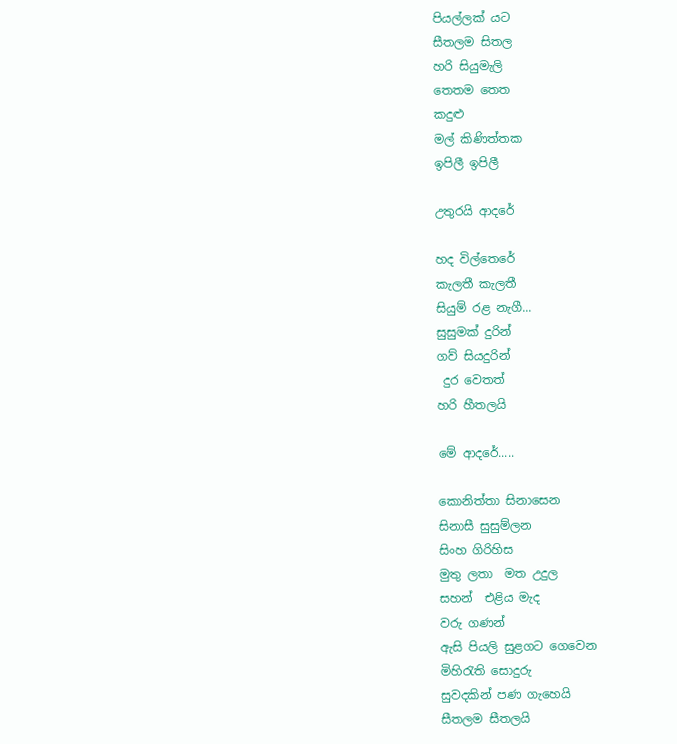පියල්ලක් යට
සීතලම සිතල
හරි සියුමැලි
තෙතම තෙත
කදුළු
මල් කිණිත්තක
ඉපිලී ඉපිලී

උතුරයි ආදරේ

හද විල්තෙරේ
කැලතී කැලතී
සියුම් රළ නැගී...
සුසුමක් දුරින්
ගව් සියදුරින්
 දුර වෙතත්
හරි හීතලයි

මේ ආදරේ.....

කොනිත්තා සිනාසෙන
සිනාසී සුසුම්ලන
සිංහ ගිරිහිස
මුතු ලතා  මත උදුල
සහන්  එළිය මැද
වරු ගණන්
ඇසි පියලි සුළගට ගෙවෙන
මිහිරැති සොදුරු
සුවදකින් පණ ගැහෙයි
සීතලම සීතලයි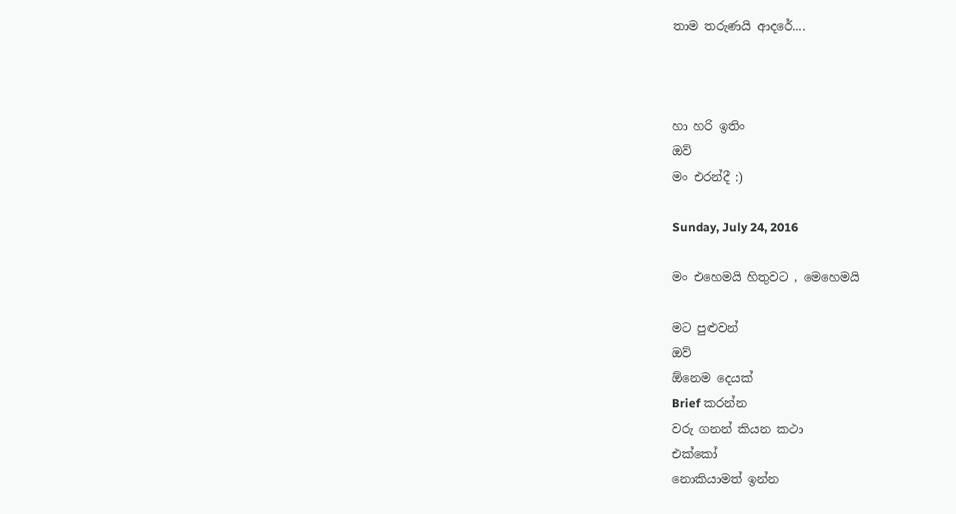තාම තරුණයි ආදරේ....



හා හරි ඉතිං
ඔව්
මං එරන්දී :)

Sunday, July 24, 2016

මං එහෙමයි හිතුවට , මෙහෙමයි

මට පුළුවන්
ඔව්
ඕනෙම දෙයක්
Brief කරන්න
වරු ගනන් කියන කථා
එක්කෝ
නොකියාමත් ඉන්න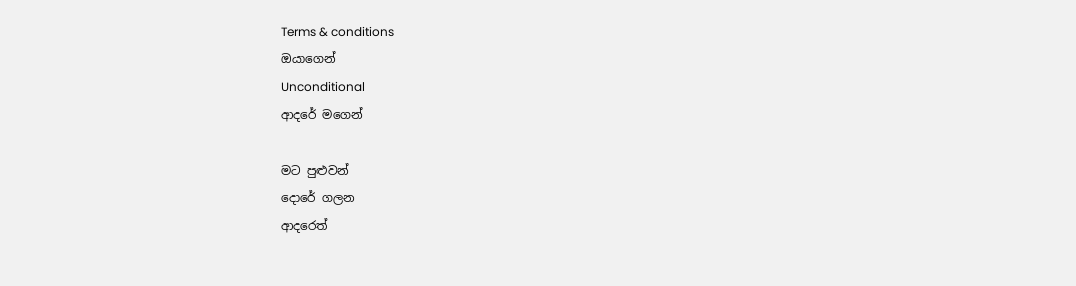Terms & conditions
ඔයාගෙන්
Unconditional
ආදරේ මගෙන්

මට පුළුවන්
දොරේ ගලන
ආදරෙත්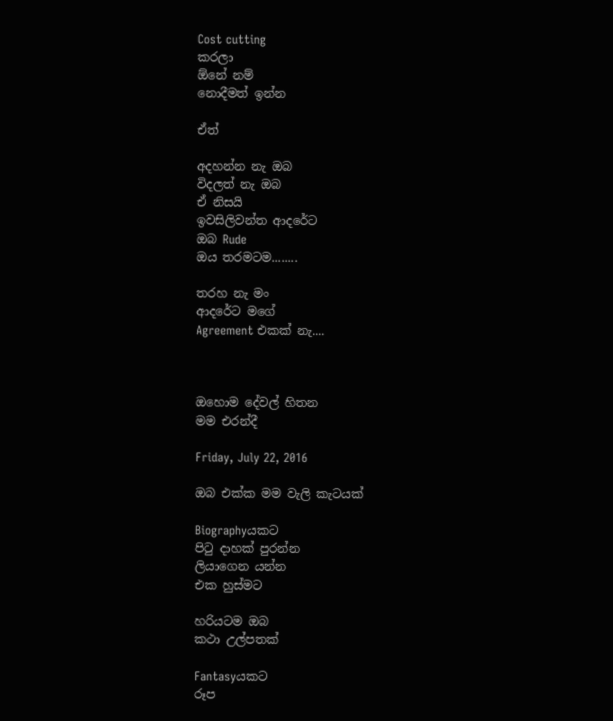Cost cutting
කරලා
ඕනේ නම්
නොදීමත් ඉන්න

ඒත්

අදහන්න නැ ඔබ
විදලත් නැ ඔබ
ඒ නිසයි
ඉවසිලිවන්ත ආදරේට
ඔබ Rude
ඔය තරමටම........

තරහ නැ මං
ආදරේට මගේ
Agreement එකක් නැ....



ඔහොම දේවල් හිතන
මම එරන්දී

Friday, July 22, 2016

ඔබ එක්ක මම වැලි කැටයක්

Biographyයකට
පිටු දාහක් පුරන්න
ලියාගෙන යන්න
එක හුස්මට

හරියටම ඔබ
කථා උල්පතක්

Fantasyයකට
රූප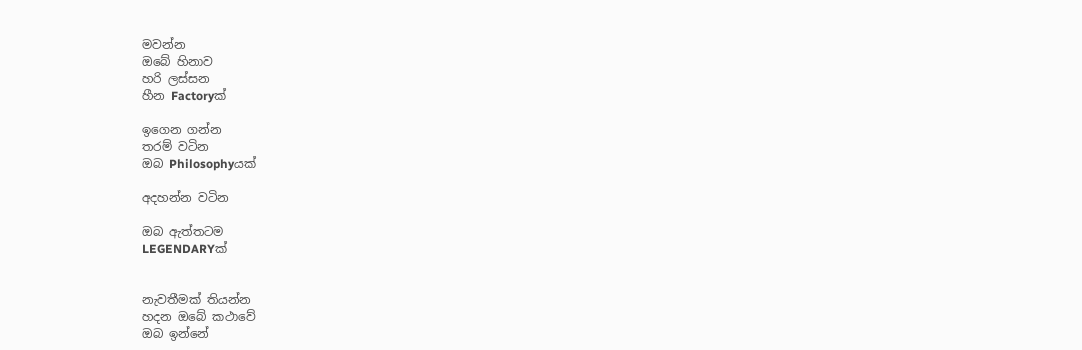මවන්න
ඔබේ හිනාව
හරි ලස්සන
හීන Factoryක්

ඉගෙන ගන්න
තරම් වටින
ඔබ Philosophyයක්

අදහන්න වටින

ඔබ ඇත්තටම
LEGENDARYක්


නැවතීමක් තියන්න
හදන ඔබේ කථාවේ
ඔබ ඉන්නේ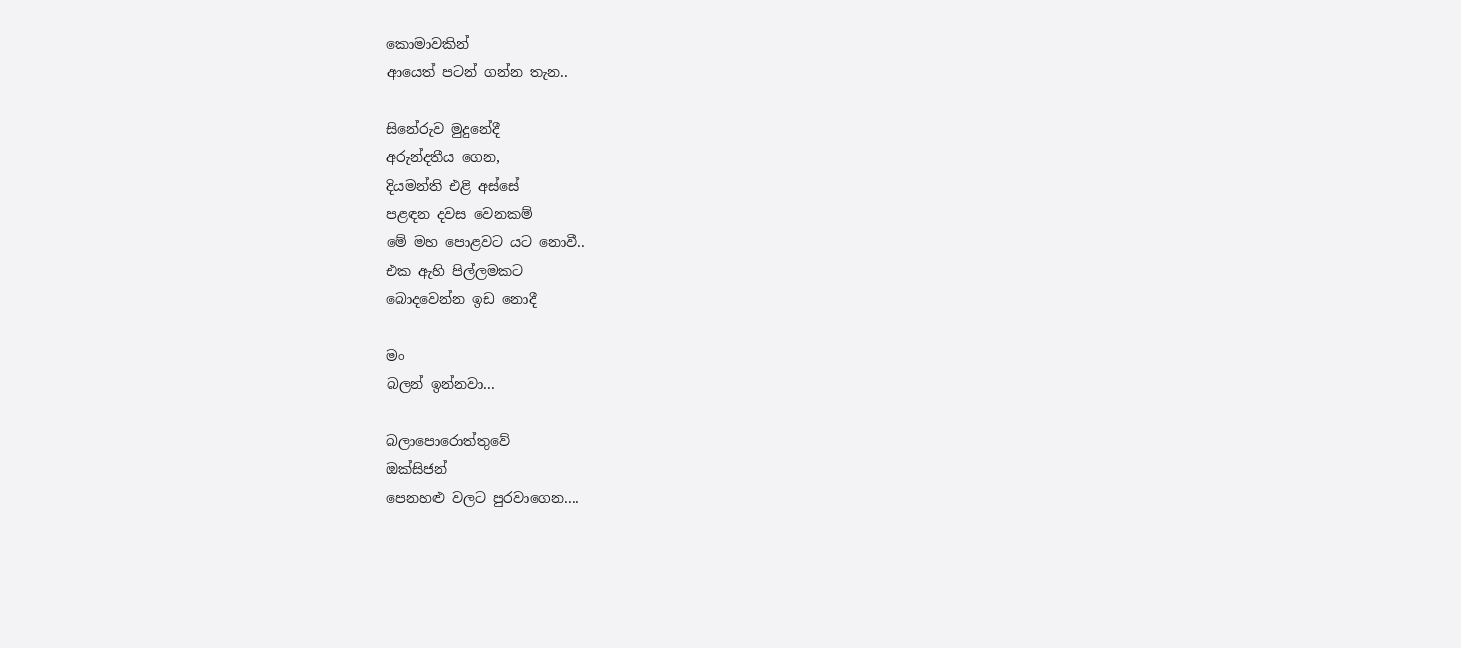කොමාවකින්
ආයෙත් පටන් ගන්න තැන..

සිනේරුව මුදුනේදී
අරුන්දතීය ගෙන,
දියමන්ති එළි අස්සේ
පළඳන දවස වෙනකම්
මේ මහ පොළවට යට නොවී..
එක ඇහි පිල්ලමකට
බොදවෙන්න ඉඩ නොදී

මං
බලන් ඉන්නවා...

බලාපොරොත්තුවේ
ඔක්සිජන්
පෙනහළු වලට පුරවාගෙන....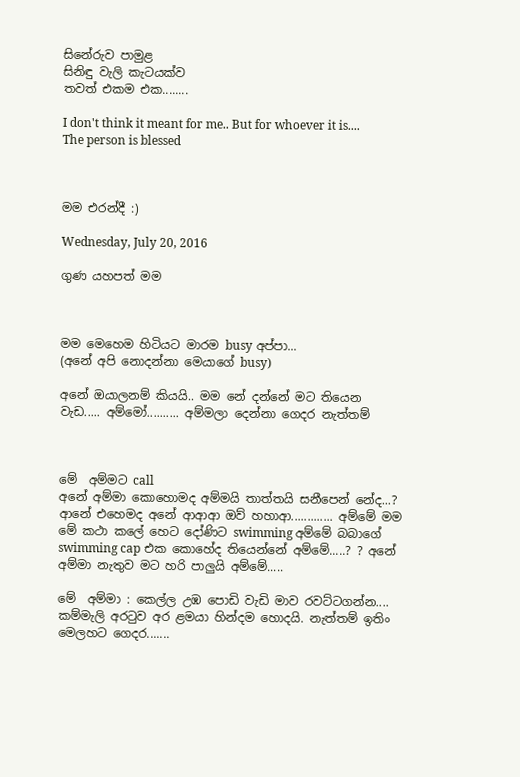සිනේරුව පාමුළ
සිනිඳු වැලි කැටයක්ව
තවත් එකම එක........

I don't think it meant for me.. But for whoever it is.... The person is blessed



මම එරන්දී :)

Wednesday, July 20, 2016

ගුණ යහපත් මම



මම මෙහෙම හිටියට මාරම busy අප්පා...
(අනේ අපි නොදන්නා මෙයාගේ busy)

අනේ ඔයාලනම් කියයි.. මම නේ දන්නේ මට තියෙන වැඩ..... අම්මෝ.......... අම්මලා දෙන්නා ගෙදර නැත්තම්



මේ  අම්මට call
අනේ අම්මා කොහොමද අම්මයි තාත්තයි සනීපෙන් නේද...? ආනේ එහෙමද අනේ ආආආ ඔව් හහාආ............. අම්මේ මම මේ කථා කලේ හෙට දෝණිට swimming අම්මේ බබාගේ swimming cap එක කොහේද තියෙන්නේ අම්මේ.....? ? අනේ අම්මා නැතුව මට හරි පාලුයි අම්මේ.....

මේ  අම්මා : කෙල්ල උඹ පොඩි වැඩි මාව රවට්ටගන්න.... කම්මැලි අරටුව අර ළමයා හින්දම හොදයි. නැත්තම් ඉතිං මෙලහට ගෙදර.......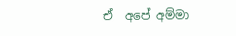ඒ  අපේ අම්මා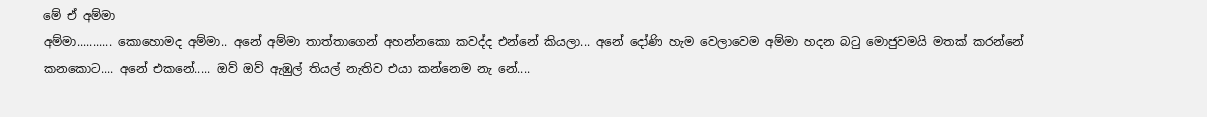මේ ඒ අම්මා
අම්මා........... කොහොමද අම්මා.. අනේ අම්මා තාත්තාගෙන් අහන්නකො කවද්ද එන්නේ කියලා... අනේ දෝණි හැම වෙලාවෙම අම්මා හදන බටු මොජුවමයි මතක් කරන්නේ කනකොට.... අනේ එකනේ..... ඔව් ඔව් ඇඹුල් තියල් නැතිව එයා කන්නෙම නැ නේ....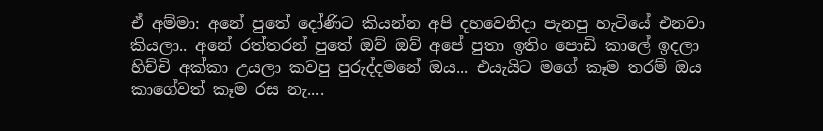ඒ අම්මා: අනේ පුතේ දෝණිට කියන්න අපි දහවෙනිදා පැනපු හැටියේ එනවා කියලා.. අනේ රත්තරන් පුතේ ඔව් ඔව් අපේ පුතා ඉතිං පොඩි කාලේ ඉදලා හිච්චි අක්කා උයලා කවපු පුරුද්දමනේ ඔය... එයැයිට මගේ කෑම තරම් ඔය කාගේවත් කෑම රස නැ....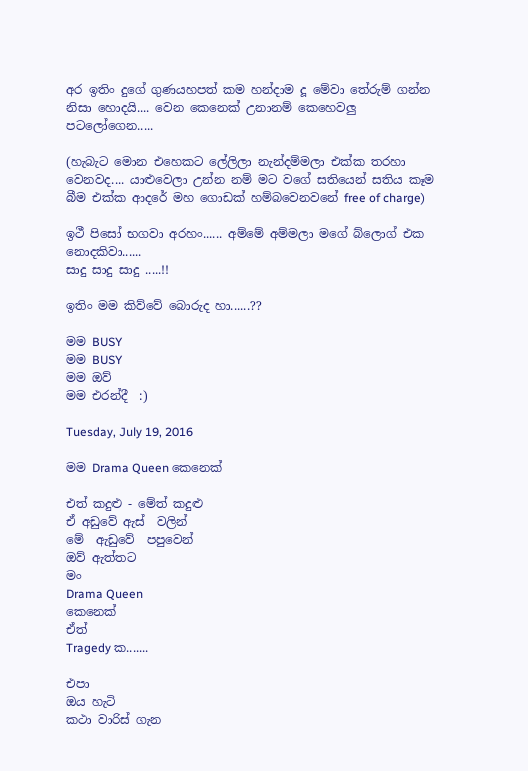අර ඉතිං දුගේ ගුණයහපත් කම හන්දාම දූ මේවා තේරුම් ගන්න නිසා හොදයි.... වෙන කෙනෙක් උනානම් කෙහෙවලු පටලෝගෙන.....

(හැබැට මොන එහෙකට ලේලිලා නැන්දම්මලා එක්ක තරහා වෙනවද.... යාළුවෙලා උන්න නම් මට වගේ සතියෙන් සතිය කෑම බීම එක්ක ආදරේ මහ ගොඩක් හම්බවෙනවනේ free of charge)

ඉථී පිසෝ භගවා අරහං...... අම්මේ අම්මලා මගේ බ්ලොග් එක නොදකිවා......
සාදු සාදු සාදු .....!!

ඉතිං මම කිව්වේ බොරුද හා......??

මම BUSY
මම BUSY
මම ඔව්
මම එරන්දී  :)

Tuesday, July 19, 2016

මම Drama Queen කෙනෙක්

එත් කදුළු - මේත් කදුළු
ඒ අඩුවේ ඇස්  වලින්
මේ  ඇඩුවේ  පපුවෙන්
ඔව් ඇත්තට
මං
Drama Queen
කෙනෙක්
ඒත්
Tragedy ක.......

එපා
ඔය හැටි
කථා වාරිස් ගැන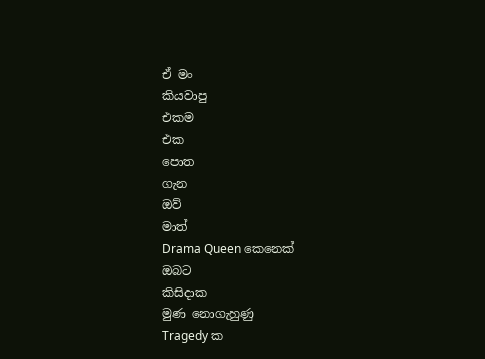ඒ මං
කියවාපු
එකම
එක
පොත
ගැන
ඔව්
මාත්
Drama Queen කෙනෙක්
ඔබට
කිසිදාක
මුණ නොගැහුණු
Tragedy ක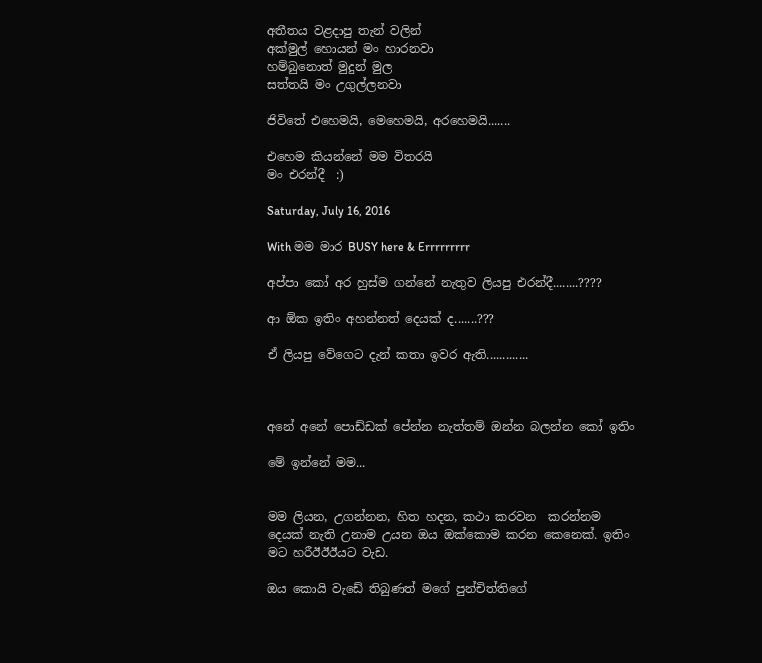අතීතය වළදාපු තැන් වලින්
අක්මුල් හොයන් මං හාරනවා
හම්බුනොත් මුදුන් මුල
සත්තයි මං උගුල්ලනවා

ජිවිතේ එහෙමයි, මෙහෙමයි, අරහෙමයි.......

එහෙම කියන්නේ මම විතරයි
මං එරන්දී  :)

Saturday, July 16, 2016

With මම මාර BUSY here & Errrrrrrrr

අප්පා කෝ අර හුස්ම ගන්නේ නැතුව ලියපු එරන්දී........????

ආ ඕක ඉතිං අහන්නත් දෙයක් ද.......???

ඒ ලියපු වේගෙට දැන් කතා ඉවර ඇති.............



අනේ අනේ පොඩ්ඩක් පේන්න නැත්තම් ඔන්න බලන්න කෝ ඉතිං

මේ ඉන්නේ මම...


මම ලියන, උගන්නන, හිත හදන, කථා කරවන  කරන්නම දෙයක් නැති උනාම උයන ඔය ඔක්කොම කරන කෙනෙක්. ඉතිං මට හරීඊඊඊයට වැඩ.

ඔය කොයි වැඩේ තිබුණත් මගේ පුන්චිත්තිගේ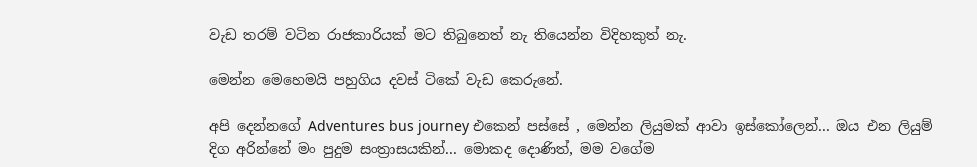වැඩ තරම් වටින රාජකාරියක් මට තිබුනෙත් නැ තියෙන්න විදිහකුත් නැ.

මෙන්න මෙහෙමයි පහුගිය දවස් ටිකේ වැඩ කෙරුනේ.

අපි දෙන්නගේ Adventures bus journey එකෙන් පස්සේ , මෙන්න ලියුමක් ආවා ඉස්කෝලෙන්... ඔය එන ලියුම් දිග අරින්නේ මං පුදුම සංත්‍රාසයකින්... මොකද දොණිත්, මම වගේම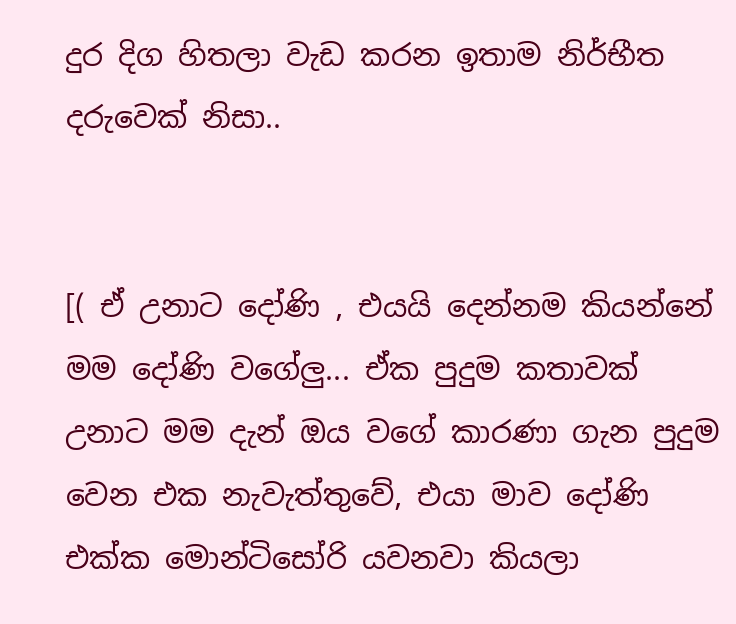දුර දිග හිතලා වැඩ කරන ඉතාම නිර්භීත දරුවෙක් නිසා..


[( ඒ උනාට දෝණි , එයයි දෙන්නම කියන්නේ මම දෝණි වගේලු... ඒක පුදුම කතාවක් උනාට මම දැන් ඔය වගේ කාරණා ගැන පුදුම වෙන එක නැවැත්තුවේ, එයා මාව දෝණි එක්ක මොන්ටිසෝරි යවනවා කියලා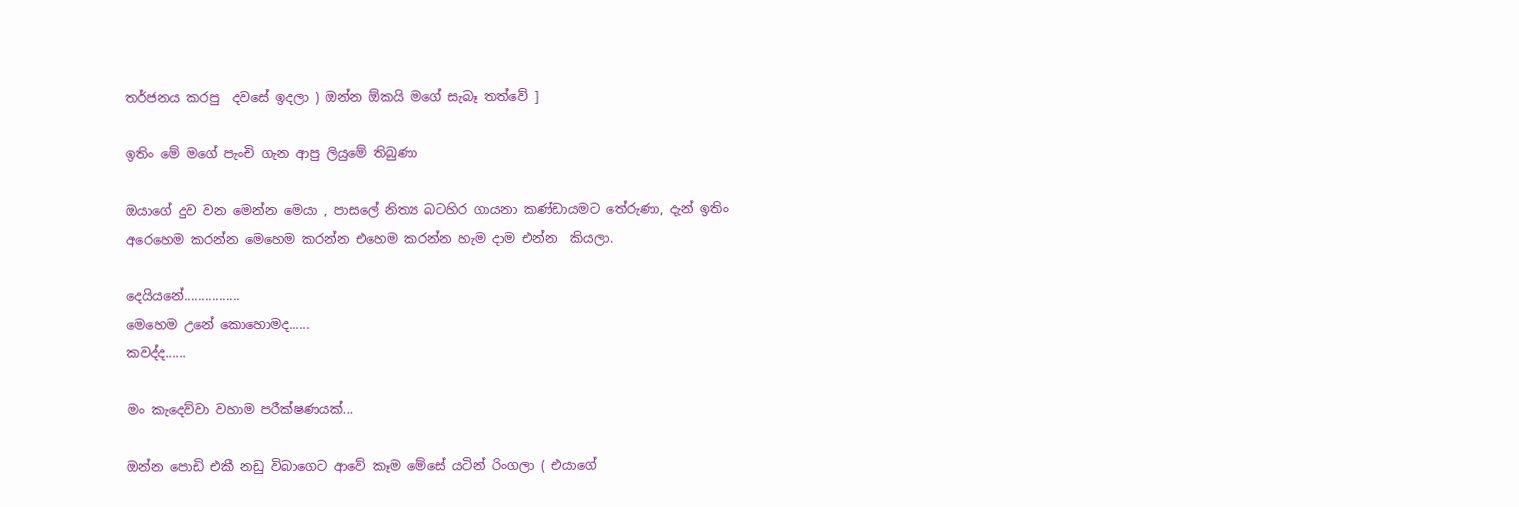තර්ජනය කරපු  දවසේ ඉදලා ) ඔන්න ඕකයි මගේ සැබෑ තත්වේ ]

ඉතිං මේ මගේ පැංචි ගැන ආපු ලියුමේ තිබුණා

ඔයාගේ දුව වන මෙන්න මෙයා , පාසලේ නිත්‍ය බටහිර ගායනා කණ්ඩායමට තේරුණා, දැන් ඉතිං අරෙහෙම කරන්න මෙහෙම කරන්න එහෙම කරන්න හැම දාම එන්න  කියලා.

දෙයියනේ................
මෙහෙම උනේ කොහොමද......
කවද්ද......

මං කැදෙව්වා වහාම පරීක්ෂණයක්...

ඔන්න පොඩි එකී නඩු විබාගෙට ආවේ කෑම මේසේ යටින් රිංගලා ( එයාගේ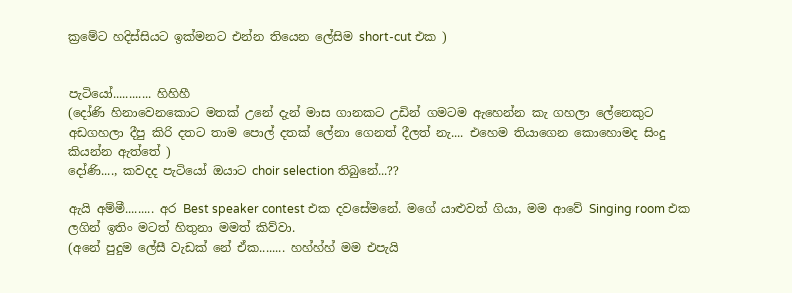ක්‍රමේට හදිස්සියට ඉක්මනට එන්න තියෙන ලේසිම short-cut එක )


පැටියෝ............ හිහිහී
(දෝණි හිනාවෙනකොට මතක් උනේ දැන් මාස ගානකට උඩින් ගමටම ඇහෙන්න කැ ගහලා ලේනෙකුට අඩගහලා දීපු කිරි දතට තාම පොල් දතක් ලේනා ගෙනත් දීලත් නැ.... එහෙම තියාගෙන කොහොමද සිංදු කියන්න ඇත්තේ )
දෝණි...., කවදද පැටියෝ ඔයාට choir selection තිබුනේ...??

ඇයි අම්මී......... අර Best speaker contest එක දවසේමනේ. මගේ යාළුවත් ගියා, මම ආවේ Singing room එක ලගින් ඉතිං මටත් හිතුනා මමත් කිව්වා.
(අනේ පුදුම ලේසී වැඩක් නේ ඒක........ හහ්හ්හ් මම එපැයි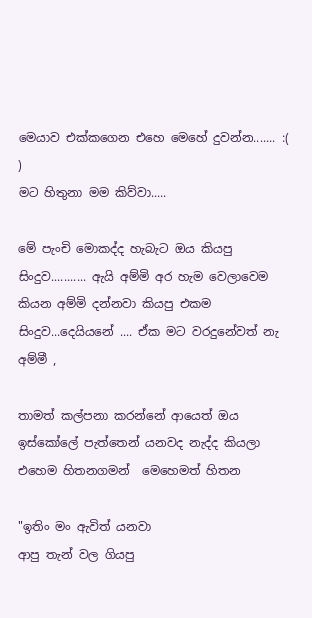මෙයාව එක්කගෙන එහෙ මෙහේ දුවන්න....... :(  )
මට හිතුනා මම කිව්වා.....

මේ පැංචි මොකද්ද හැබැට ඔය කියපු සිංදුව........... ඇයි අම්මි අර හැම වෙලාවෙම කියන අම්මි දන්නවා කියපු එකම සිංදුව...දෙයියනේ .... ඒක මට වරදුනේවත් නැ අම්මී ,

තාමත් කල්පනා කරන්නේ ආයෙත් ඔය ඉස්කෝලේ පැත්තෙන් යනවද නැද්ද කියලා
එහෙම හිතනගමන්  මෙහෙමත් හිතන

"ඉතිං මං ඇවිත් යනවා
ආපු තැන් වල ගියපු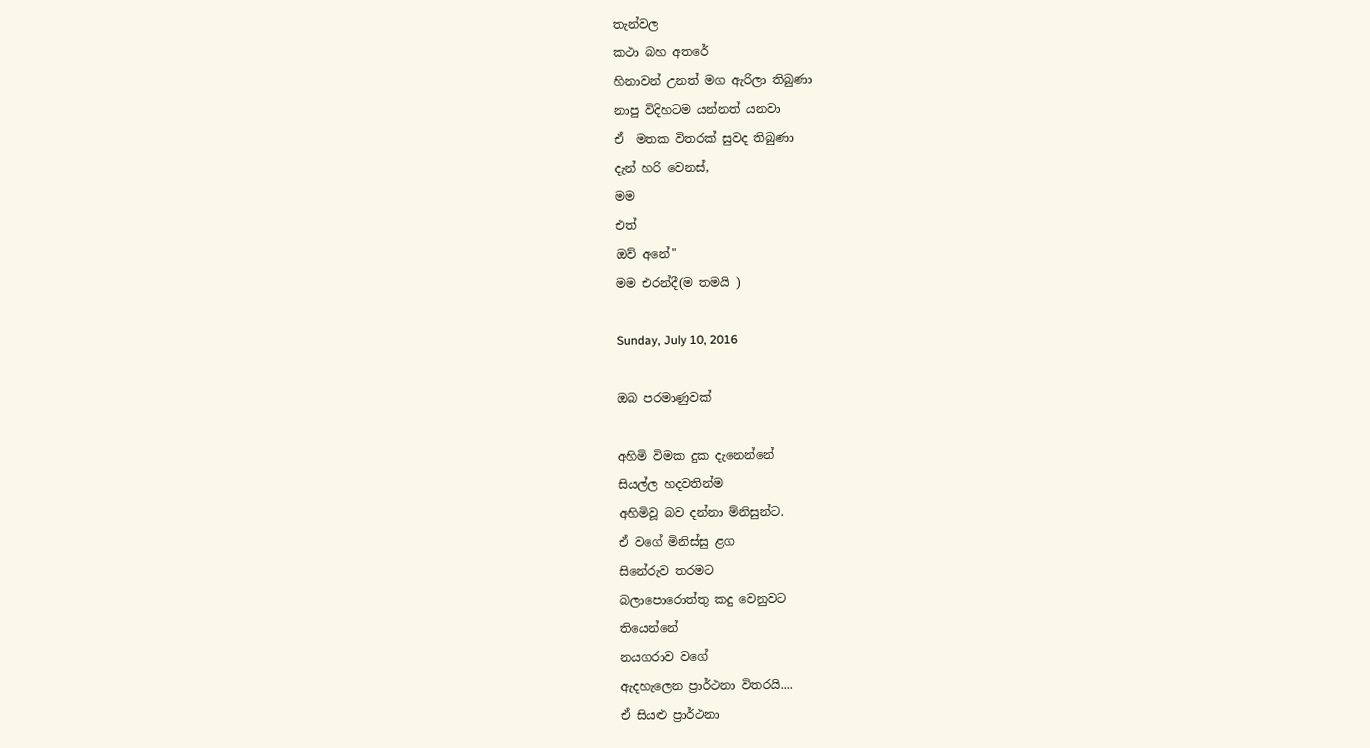තැන්වල
කථා බහ අතරේ
හිනාවන් උනත් මග ඇරිලා තිබුණා
නාපු විදිහටම යන්නත් යනවා
ඒ  මතක විතරක් සුවද තිබුණා
දැන් හරි වෙනස්,
මම
එත්
ඔව් අනේ"
මම එරන්දී(ම තමයි )

Sunday, July 10, 2016

ඔබ පරමාණුවක්

අහිමි විමක දුක දැනෙන්නේ
සියල්ල හදවතින්ම
අහිමිවූ බව දන්නා ම්නිසුන්ට.
ඒ වගේ මිනිස්සු ළග
සිනේරුව තරමට
බලාපොරොත්තු කදු වෙනුවට
තියෙන්නේ
නයගරාව වගේ
ඇදහැලෙන ප්‍රාර්ථනා විතරයි....
ඒ සියළු ප්‍රාර්ථනා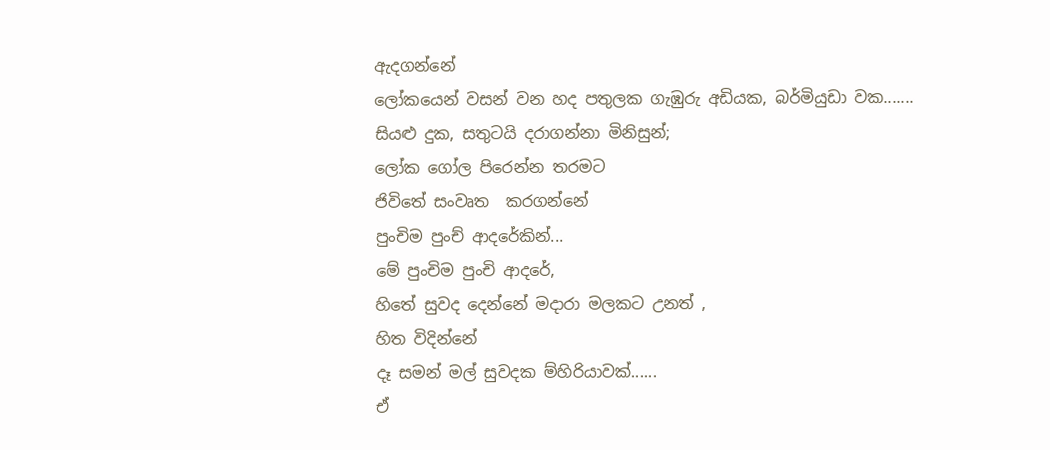ඇදගන්නේ
ලෝකයෙන් වසන් වන හද පතුලක ගැඹුරු අඩියක, බර්මියුඩා වක.......
සියළු දුක, සතුටයි දරාගන්නා මිනිසුන්;
ලෝක ගෝල පිරෙන්න තරමට
ජිවිතේ සංවෘත  කරගන්නේ
පුංචිම පුංච් ආදරේකින්...
මේ පුංචිම පුංචි ආදරේ,
හිතේ සුවද දෙන්නේ මදාරා මලකට උනත් ,
හිත විදින්නේ
දෑ සමන් මල් සුවදක ම්හිරියාවක්......
ඒ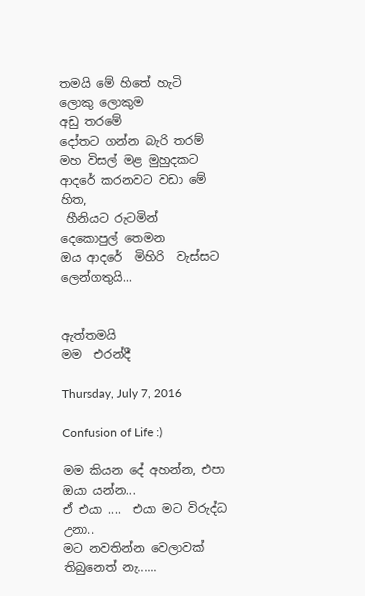තමයි මේ හිතේ හැටි
ලොකු ලොකුම
අඩු තරමේ
දෝතට ගන්න බැරි තරම්
මහ විසල් මළ මුහුදකට
ආදරේ කරනවට වඩා මේ හිත,
 හීනියට රුටමින්
දෙකොපුල් තෙමන
ඔය ආදරේ  මිහිරි  වැස්සට
ලෙන්ගතුයි...


ඇත්තමයි
මම  එරන්දී

Thursday, July 7, 2016

Confusion of Life :)

මම කියන දේ අහන්න, එපා ඔයා යන්න...
ඒ එයා ....  එයා මට විරුද්ධ උනා..
මට නවතින්න වෙලාවක් තිබුනෙත් නැ......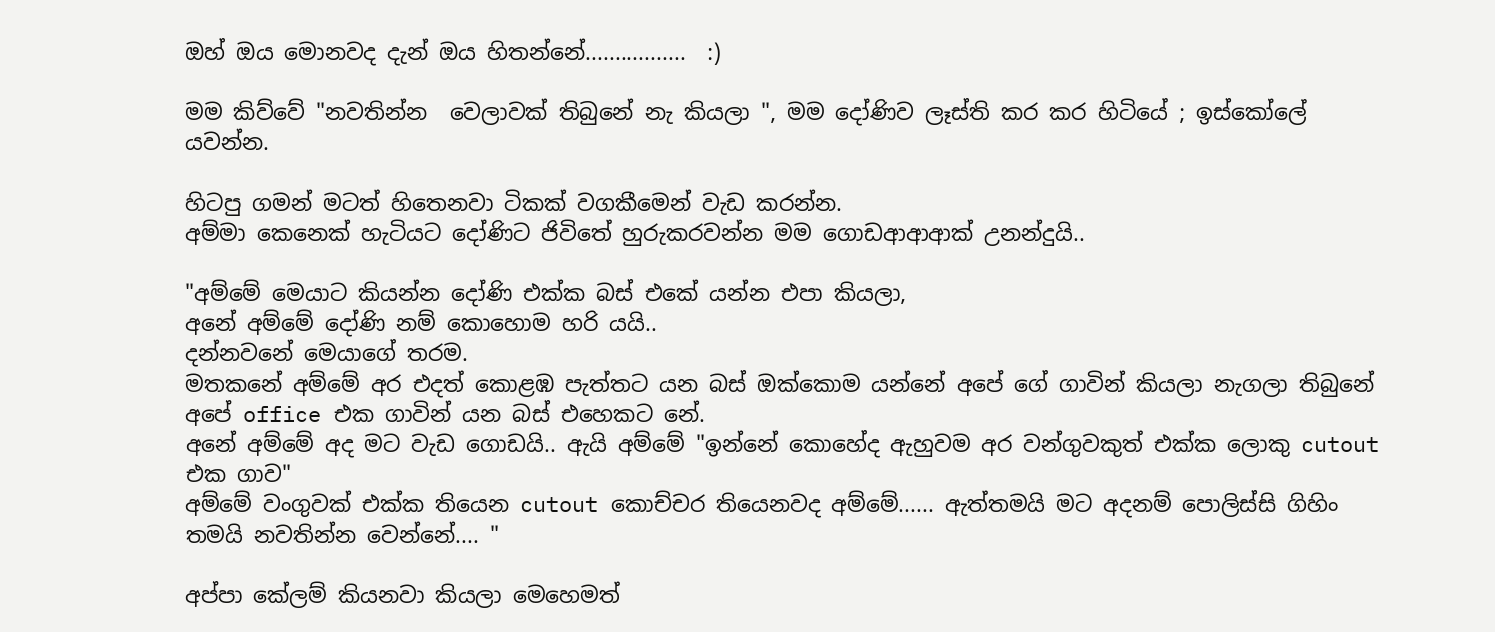ඔහ් ඔය මොනවද දැන් ඔය හිතන්නේ.................  :)

මම කිව්වේ "නවතින්න  වෙලාවක් තිබුනේ නැ කියලා ", මම දෝණිව ලෑස්ති කර කර හිටියේ ; ඉස්කෝලේ යවන්න.

හිටපු ගමන් මටත් හිතෙනවා ටිකක් වගකීමෙන් වැඩ කරන්න.
අම්මා කෙනෙක් හැටියට දෝණිට ජිවිතේ හුරුකරවන්න මම ගොඩආආආක් උනන්දුයි..

"අම්මේ මෙයාට කියන්න දෝණි එක්ක බස් එකේ යන්න එපා කියලා,
අනේ අම්මේ දෝණි නම් කොහොම හරි යයි..
දන්නවනේ මෙයාගේ තරම.
මතකනේ අම්මේ අර එදත් කොළඹ පැත්තට යන බස් ඔක්කොම යන්නේ අපේ ගේ ගාවින් කියලා නැගලා තිබුනේ අපේ office එක ගාවින් යන බස් එහෙකට නේ.
අනේ අම්මේ අද මට වැඩ ගොඩයි.. ඇයි අම්මේ "ඉන්නේ කොහේද ඇහුවම අර වන්ගුවකුත් එක්ක ලොකු cutout එක ගාව"
අම්මේ වංගුවක් එක්ක තියෙන cutout කොච්චර තියෙනවද අම්මේ...... ඇත්තමයි මට අදනම් පොලිස්සි ගිහිං තමයි නවතින්න වෙන්නේ.... "

අප්පා කේලම් කියනවා කියලා මෙහෙමත්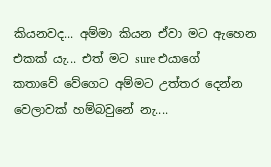කියනවද... අම්මා කියන ඒවා මට ඇහෙන එකක් යැ... එත් මට sure එයාගේ   කතාවේ වේගෙට අම්මට උත්තර දෙන්න වෙලාවක් හම්බවුනේ නැ....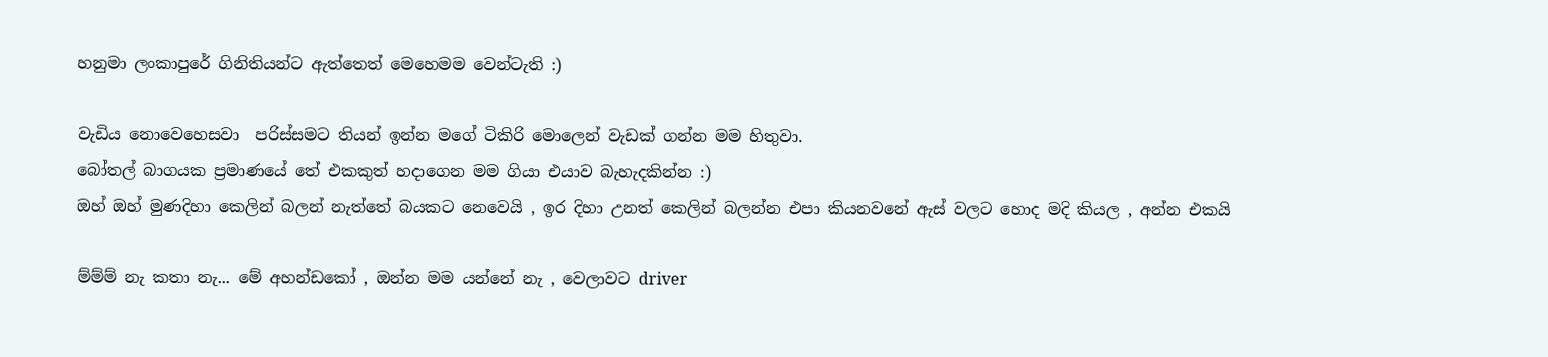හනුමා ලංකාපුරේ ගිනිතියන්ට ඇත්තෙත් මෙහෙමම වෙන්ටැති :)

වැඩිය නොවෙහෙසවා  පරිස්සමට තියන් ඉන්න මගේ ටිකිරි මොලෙන් වැඩක් ගන්න මම හිතුවා.
බෝතල් බාගයක ප්‍රමාණයේ තේ එකකුත් හදාගෙන මම ගියා එයාව බැහැදකින්න :)
ඔහ් ඔහ් මුණදිහා කෙලින් බලන් නැත්තේ බයකට නෙවෙයි , ඉර දිහා උනත් කෙලින් බලන්න එපා කියනවනේ ඇස් වලට හොද මදි කියල , අන්න එකයි

ම්ම්ම් නැ කතා නැ... මේ අහන්ඩකෝ , ඔන්න මම යන්නේ නැ , වෙලාවට driver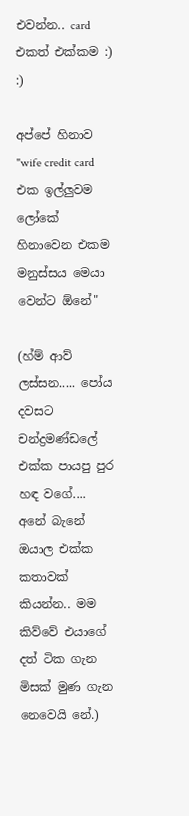එවන්න.. card එකත් එක්කම :) :)

අප්පේ හිනාව "wife credit card එක ඉල්ලුවම ලෝකේ හිනාවෙන එකම මනුස්සය මෙයා වෙන්ට ඕනේ"

(හ්ම් ආව් ලස්සන..... පෝය දවසට චන්ද්‍රමණ්ඩලේ එක්ක පායපු පුර හඳ වගේ.... අනේ බැනේ ඔයාල එක්ක කතාවක් කියන්න.. මම කිව්වේ එයාගේ  දත් ටික ගැන මිසක් මුණ ගැන නෙවෙයි නේ.)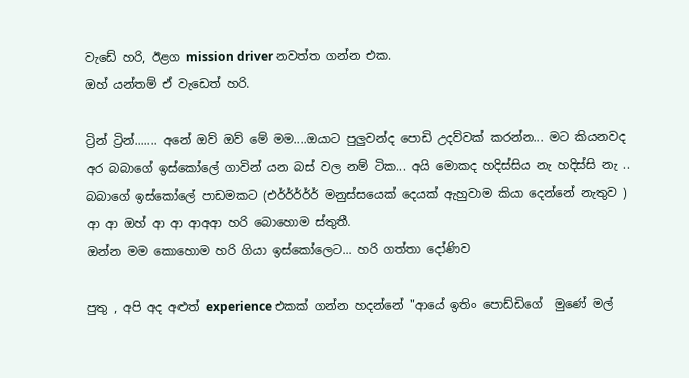වැඩේ හරි, ඊළග mission driver නවත්ත ගන්න එක.
ඔහ් යන්තම් ඒ වැඩෙත් හරි.

ට්‍රින් ට්‍රින්....... අනේ ඔව් ඔව් මේ මම....ඔයාට පුලුවන්ද පොඩි උදව්වක් කරන්න... මට කියනවද අර බබාගේ ඉස්කෝලේ ගාවින් යන බස් වල නම් ටික... අයි මොකද හදිස්සිය නැ හදිස්සි නැ .. බබාගේ ඉස්කෝලේ පාඩමකට (එර්ර්ර්ර්ර් මනුස්සයෙක් දෙයක් ඇහුවාම කියා දෙන්නේ නැතුව )
ආ ආ ඔහ් ආ ආ ආඅආ හරි බොහොම ස්තුතී.
ඔන්න මම කොහොම හරි ගියා ඉස්කෝලෙට... හරි ගත්තා දෝණිව

පුතු , අපි අද අළුත් experience එකක් ගන්න හදන්නේ "ආයේ ඉතිං පොඩ්ඩිගේ  මුණේ මල්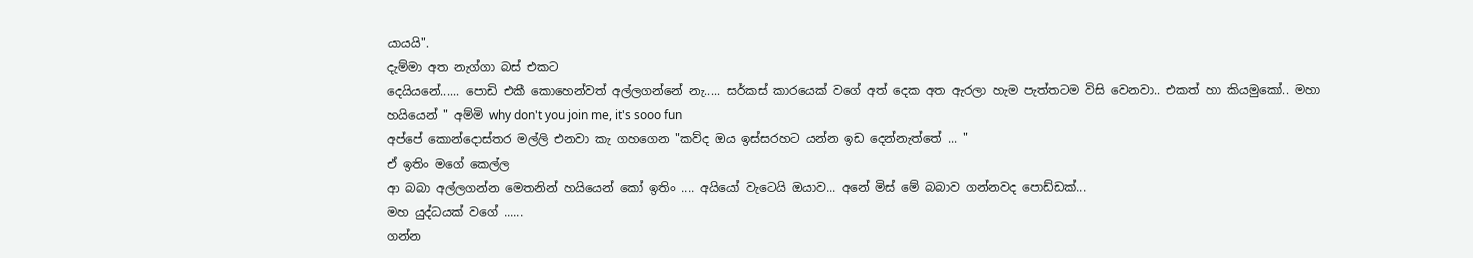යායයි".
දැම්මා අත නැග්ගා බස් එකට
දෙයියනේ...... පොඩි එකී කොහෙන්වත් අල්ලගන්නේ නැ..... සර්කස් කාරයෙක් වගේ අත් දෙක අත ඇරලා හැම පැත්තටම විසි වෙනවා.. එකත් හා කියමුකෝ.. මහා හයියෙන් " අම්මි why don't you join me, it's sooo fun
අප්පේ කොන්දොස්තර මල්ලි එනවා කැ ගහගෙන "කව්ද ඔය ඉස්සරහට යන්න ඉඩ දෙන්නැත්තේ ... "
ඒ ඉතිං මගේ කෙල්ල
ආ බබා අල්ලගන්න මෙතනින් හයියෙන් කෝ ඉතිං .... අයියෝ වැටෙයි ඔයාව... අනේ මිස් මේ බබාව ගන්නවද පොඩ්ඩක්...
මහ යුද්ධයක් වගේ ......
ගන්න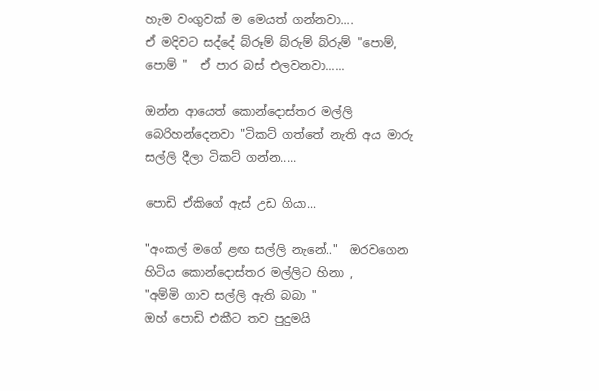හැම වංගුවක් ම මෙයත් ගන්නවා....
ඒ මදිවට සද්දේ බ්රූම් බ්රුම් බ්රුම් "පොම්, පොම් "  ඒ පාර බස් එලවනවා......

ඔන්න ආයෙත් කොන්දොස්තර මල්ලි බෙරිහන්දෙනවා "ටිකට් ගත්තේ නැති අය මාරු සල්ලි දීලා ටිකට් ගන්න.....

පොඩි ඒකිගේ ඇස් උඩ ගියා...

"අංකල් මගේ ළඟ සල්ලි නැනේ.."  ඔරවගෙන හිටිය කොන්දොස්තර මල්ලිට හිනා ,
"අම්මි ගාව සල්ලි ඇති බබා "
ඔහ් පොඩි එකීට තව පුදුමයි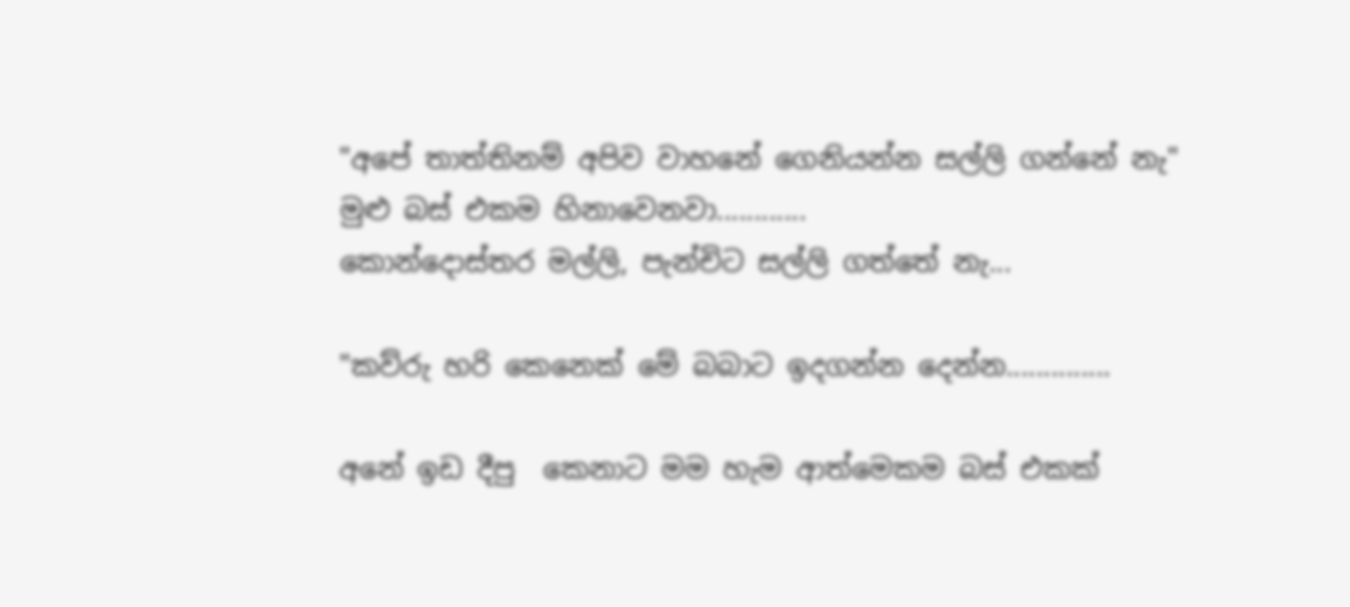"අපේ තාත්තිනම් අපිව වාහනේ ගෙනියන්න සල්ලි ගන්නේ නැ"
මුළු බස් එකම හිනාවෙනවා............
කොන්දොස්තර මල්ලි, පැන්චිට සල්ලි ගත්තේ නැ...

"කව්රු හරි කෙනෙක් මේ බබාට ඉදගන්න දෙන්න..............

අනේ ඉඩ දීපු  කෙනාට මම හැම ආත්මෙකම බස් එකක්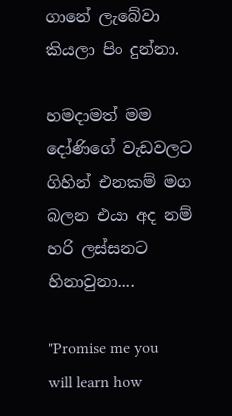ගානේ ලැබේවා කියලා පිං දුන්නා.

හමදාමත් මම දෝණිගේ වැඩවලට ගිහින් එනකම් මග බලන එයා අද නම් හරි ලස්සනට හිනාවුනා....

"Promise me you will learn how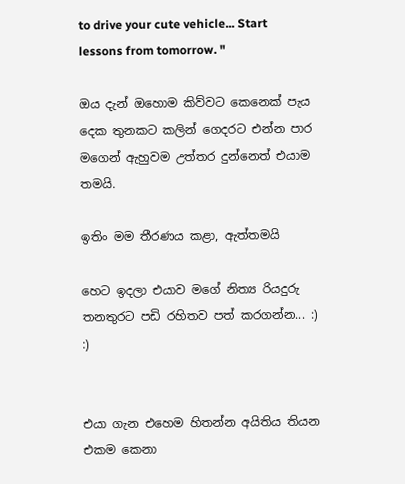to drive your cute vehicle... Start lessons from tomorrow. "

ඔය දැන් ඔහොම කිව්වට කෙනෙක් පැය  දෙක තුනකට කලින් ගෙදරට එන්න පාර මගෙන් ඇහුවම උත්තර දුන්නෙත් එයාම තමයි.

ඉතිං මම තීරණය කළා, ඇත්තමයි

හෙට ඉදලා එයාව මගේ නිත්‍ය රියදුරු තනතුරට පඩි රහිතව පත් කරගන්න... :) :)


එයා ගැන එහෙම හිතන්න අයිතිය තියන එකම කෙනා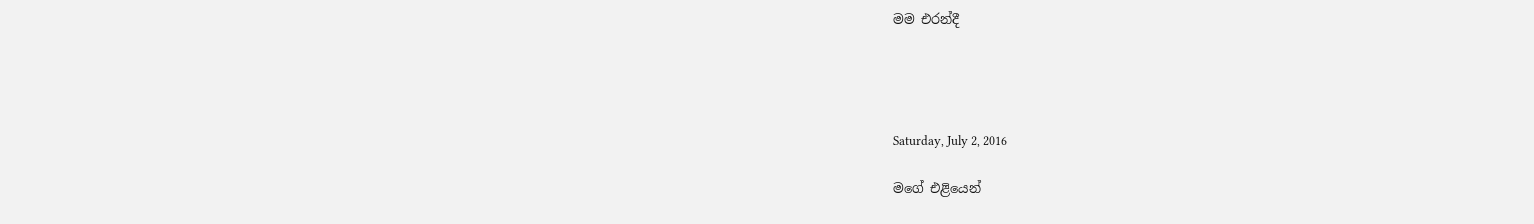මම එරන්දී




Saturday, July 2, 2016

මගේ එළියෙන්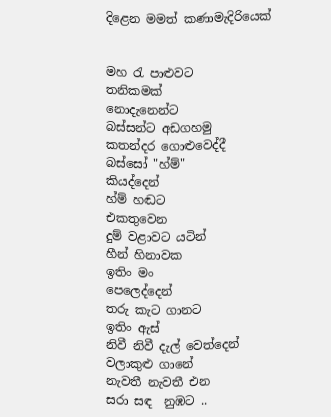දිළෙන මමත් කණාමැදිරියෙක්


මහ රැ පාළුවට
තනිකමක්
නොදැනෙන්ට
බස්සන්ට අඩගහමු
කතන්දර ගොළුවෙද්දී
බස්සෝ "හ්ම්"
කියද්දෙන්
හ්ම් හඬට
එකතුවෙන
දුම් වළාවට යටින්
හීන් හිනාවක
ඉතිං මං
පෙලෙද්දෙන්
තරු කැට ගානට
ඉතිං ඇස්
නිවී නිවී දැල් වෙත්දෙන්
වලාකුළු ගානේ
නැවතී නැවතී එන
සරා සඳ  නුඹට ..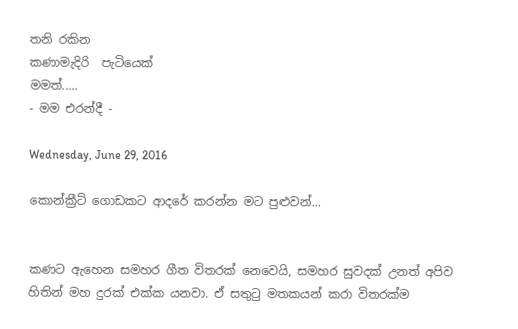තනි රකින
කණාමැදිරි  පැටියෙක්
මමත්.....
- මම එරන්දී -

Wednesday, June 29, 2016

කොන්ක්‍රීට් ගොඩකට ආදරේ කරන්න මට පුළුවන්...


කණට ඇහෙන සමහර ගීත විතරක් නෙවෙයි, සමහර සුවදක් උනත් අපිව හිතින් මහ දුරක් එක්ක යනවා. ඒ සතුටු මතකයන් කරා විතරක්ම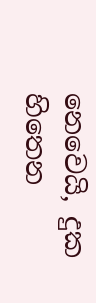නෙවෙයි, දුක හිතෙන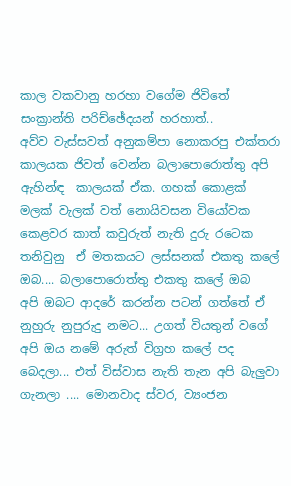කාල වකවානු හරහා වගේම ජිවිතේ සංක්‍රාන්ති පරිච්ඡේදයන් හරහාත්..
අව්ව වැස්සවත් අනුකම්පා නොකරපු එක්තරා කාලයක ජිවත් වෙන්න බලාපොරොත්තු අපි ඇහින්ඳ  කාලයක් ඒක. ගහක් කොළක් මලක් වැලක් වත් නොයිවසන වියෝවක කෙළවර කාත් කවුරුත් නැති දුරු රටෙක තනිවුනු  ඒ මතකයට ලස්සනක් එකතු කලේ ඔබ.... බලාපොරොත්තු එකතු කලේ ඔබ
අපි ඔබට ආදරේ කරන්න පටන් ගත්තේ ඒ නුහුරු නුපුරුදු නමට... උගත් වියතුන් වගේ අපි ඔය නමේ අරුත් විග්‍රහ කලේ පද බෙදලා... එත් විස්වාස නැති තැන අපි බැලුවා ගැනලා .... මොනවාද ස්වර, ව්‍යංජන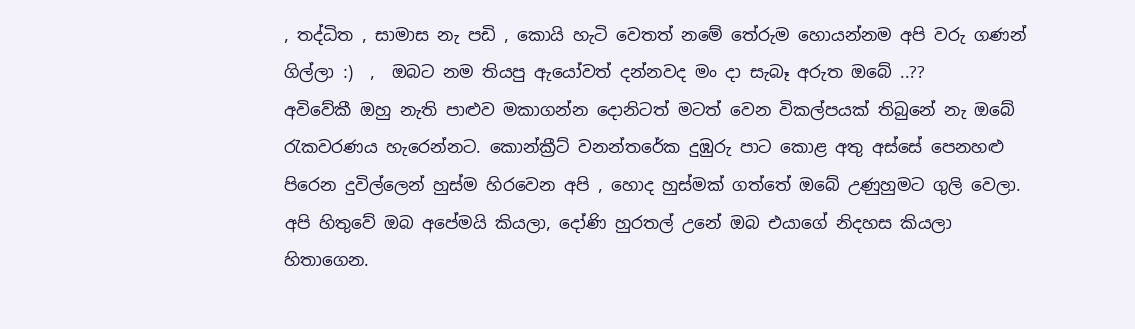, තද්ධිත , සාමාස නැ පඩි , කොයි හැටි වෙතත් නමේ තේරුම හොයන්නම අපි වරු ගණන් ගිල්ලා :)  ,  ඔබට නම තියපු ඇයෝවත් දන්නවද මං දා සැබෑ අරුත ඔබේ ..??
අවිවේකී ඔහු නැති පාළුව මකාගන්න දොනිටත් මටත් වෙන විකල්පයක් තිබුනේ නැ ඔබේ රැකවරණය හැරෙන්නට. කොන්ක්‍රීට් වනන්තරේක දුඹුරු පාට කොළ අතු අස්සේ පෙනහළු පිරෙන දුවිල්ලෙන් හුස්ම හිරවෙන අපි , හොද හුස්මක් ගත්තේ ඔබේ උණුහුමට ගුලි වෙලා.
අපි හිතුවේ ඔබ අපේමයි කියලා, දෝණි හුරතල් උනේ ඔබ එයාගේ නිදහස කියලා හිතාගෙන.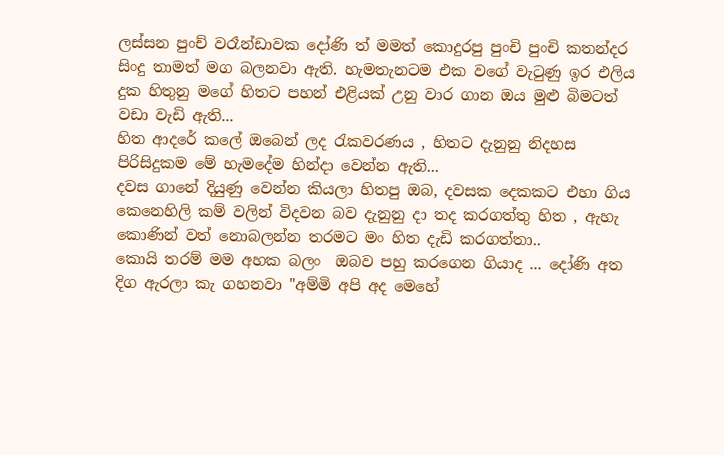ලස්සන පුංච් වරෑන්ඩාවක දෝණි ත් මමත් කොදුරපු පුංචි පුංචි කතන්දර සිංදු තාමත් මග බලනවා ඇති. හැමතැනටම එක වගේ වැටුණු ඉර එලිය දුක හිතුනු මගේ හිතට පහන් එළියක් උනු වාර ගාන ඔය මුළු බිමටත් වඩා වැඩි ඇති...
හිත ආදරේ කලේ ඔබෙන් ලද රැකවරණය , හිතට දැනුනු නිදහස පිරිසිදුකම මේ හැමදේම හින්දා වෙන්න ඇති...
දවස ගානේ දියුණු වෙන්න කියලා හිතපු ඔබ, දවසක දෙකකට එහා ගිය කෙනෙහිලි කම් වලින් විදවන බව දැනුනු දා තද කරගත්තු හිත , ඇහැ කොණින් වත් නොබලන්න තරමට මං හිත දැඩි කරගත්තා..
කොයි තරම් මම අහක බලං  ඔබව පහු කරගෙන ගියාද ... දෝණි අත දිග ඇරලා කැ ගහනවා "අම්මි අපි අද මෙහේ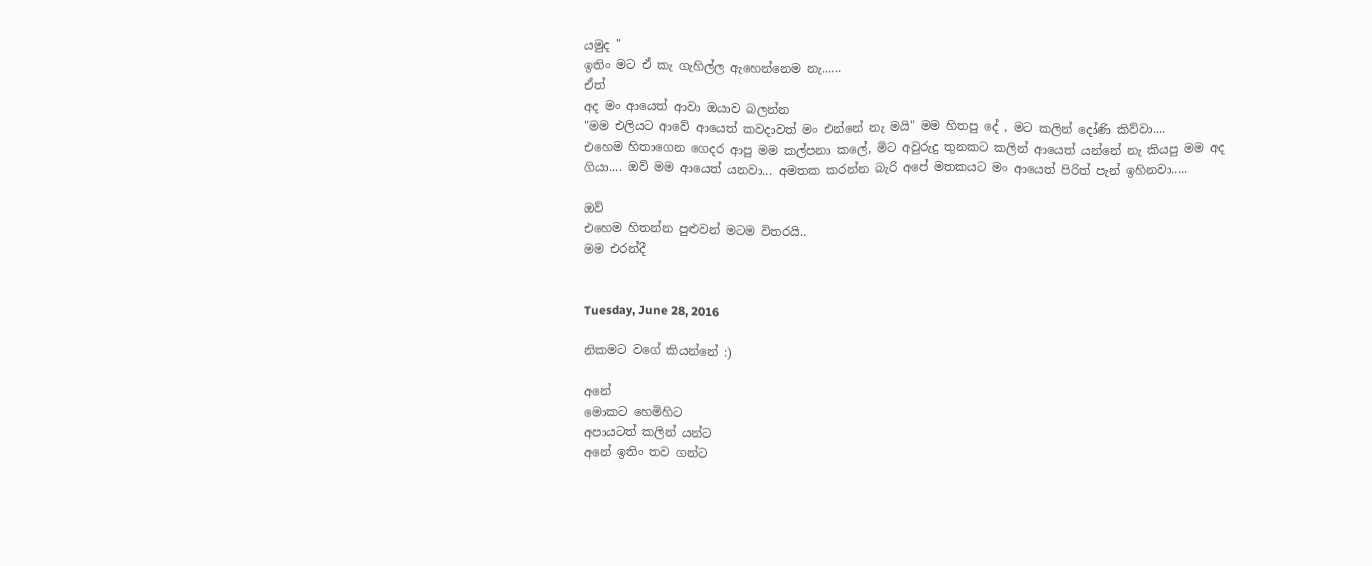යමුද "
ඉතිං මට ඒ කැ ගැහිල්ල ඇහෙන්නෙම නැ......
ඒත්
අද මං ආයෙත් ආවා ඔයාව බලන්න
"මම එලියට ආවේ ආයෙත් කවදාවත් මං එන්නේ නැ මයි" මම හිතපු දේ , මට කලින් දෝණි කිව්වා....
එහෙම හිතාගෙන ගෙදර ආපු මම කල්පනා කලේ, මිට අවුරුදු තුනකට කලින් ආයෙත් යන්නේ නැ කියපු මම අද ගියා.... ඔව් මම ආයෙත් යනවා... අමතක කරන්න බැරි අපේ මතකයට මං ආයෙත් පිරිත් පැන් ඉහිනවා.....

ඔව්
එහෙම හිතන්න පුළුවන් මටම විතරයි..
මම එරන්දී


Tuesday, June 28, 2016

නිකමට වගේ කියන්නේ :)

අනේ
මොකට හෙමිහිට
අපායටත් කලින් යන්ට
අනේ ඉතිං තව ගන්ට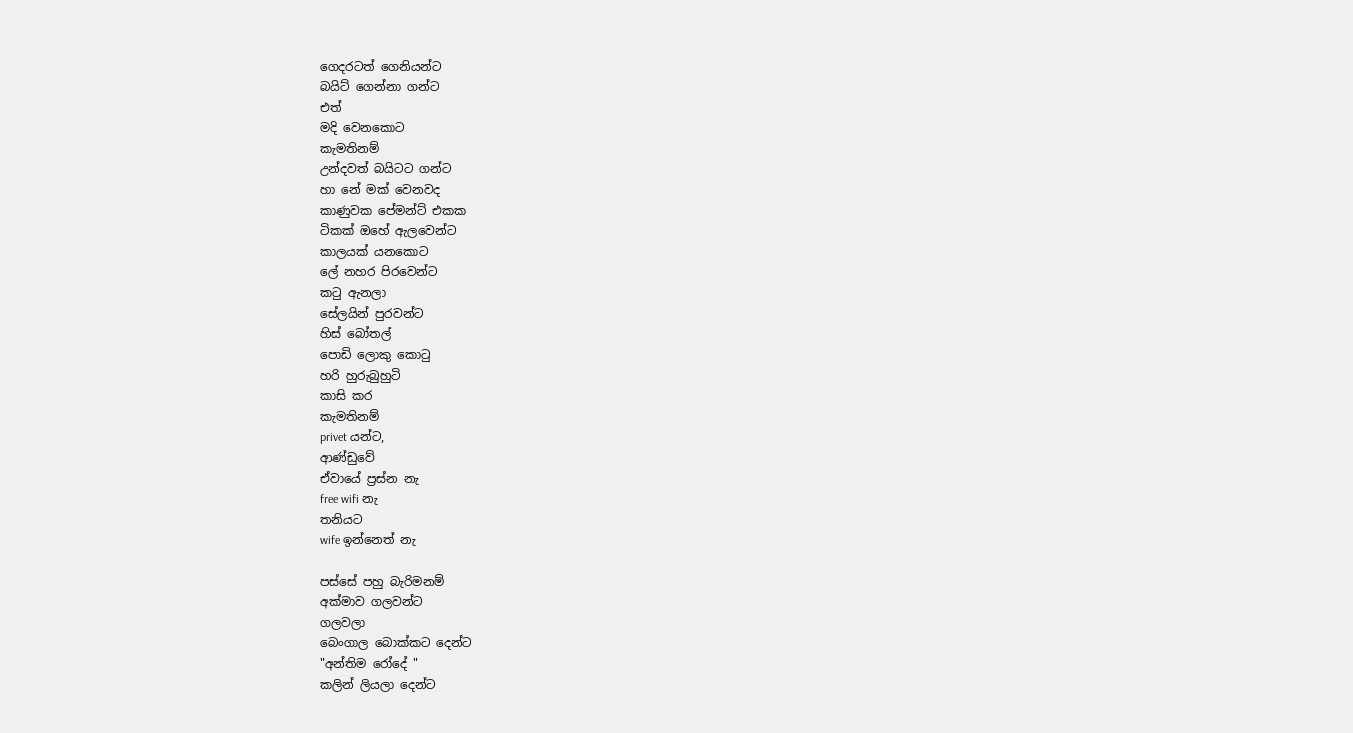ගෙදරටත් ගෙනියන්ට
බයිට් ගෙන්නා ගන්ට
එත්
මදි වෙනකොට
කැමතිනම්
උන්දවත් බයිටට ගන්ට
හා නේ මක් වෙනවද
කාණුවක පේමන්ට් එකක
ටිකක් ඔහේ ඇලවෙන්ට
කාලයක් යනකොට
ලේ නහර පිරවෙන්ට
කටු ඇනලා
සේලයින් පුරවන්ට
හිස් බෝතල්
පොඩි ලොකු කොටු
හරි හුරුබුහුටි
කාසි කර
කැමතිනම්
privet යන්ට,
ආණ්ඩුවේ
ඒවායේ ප්‍රස්න නැ
free wifi නැ
තනියට
wife ඉන්නෙත් නැ

පස්සේ පහු බැරිමනම්
අක්මාව ගලවන්ට
ගලවලා
බෙංගාල බොක්කට දෙන්ට
"අන්තිම රෝදේ "
කලින් ලියලා දෙන්ට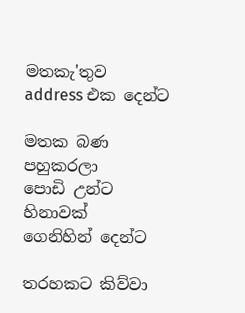මතකැ'තුව
address එක දෙන්ට

මතක බණ
පහුකරලා
පොඩි උන්ට
හිනාවක්
ගෙනිහින් දෙන්ට

තරහකට කිව්වා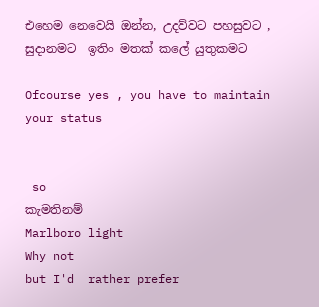එහෙම නෙවෙයි ඔන්න, උදව්වට පහසුවට , සුදානමට  ඉතිං මතක් කලේ යුතුකමට

Ofcourse yes , you have to maintain your status


 so
කැමතිනම්
Marlboro light
Why not
but I'd  rather prefer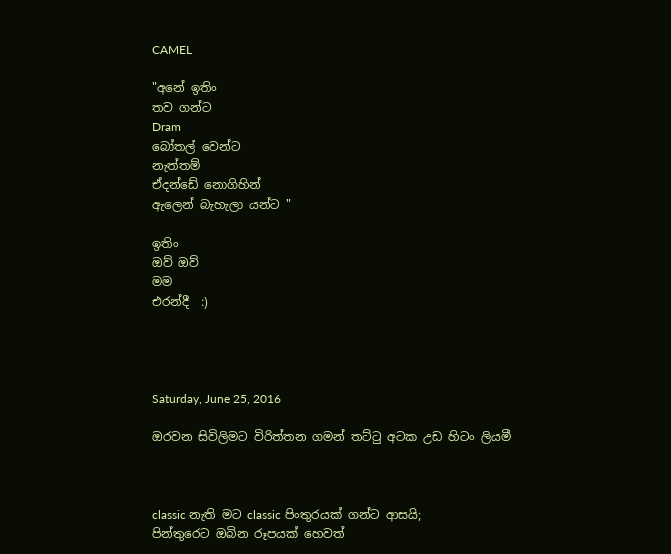CAMEL

"අනේ ඉතිං
තව ගන්ට
Dram
බෝතල් වෙන්ට
නැත්තම්
ඒදන්ඩේ නොගිහින්
ඇලෙන් බැහැලා යන්ට "

ඉතිං
ඔව් ඔව්
මම
එරන්දී  :)




Saturday, June 25, 2016

ඔරවන සිවිලිමට විරිත්තන ගමන් තට්ටු අටක උඩ හිටං ලියමී



classic නැති මට classic පිංතුරයක් ගන්ට ආසයි;
පින්තුරෙට ඔබින රූපයක් හෙවත්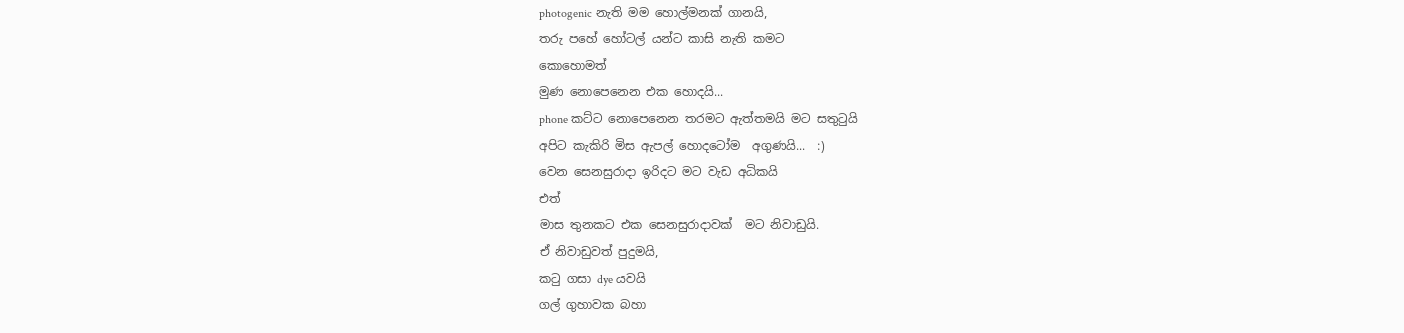photogenic නැති මම හොල්මනක් ගානයි,
තරු පහේ හෝටල් යන්ට කාසි නැති කමට
කොහොමත්
මුණ නොපෙනෙන එක හොදයි...
phone කට්ට නොපෙනෙන තරමට ඇත්තමයි මට සතුටුයි
අපිට කැකිරි මිස ඇපල් හොදටෝම  අගුණයි...  :)
වෙන සෙනසුරාදා ඉරිදට මට වැඩ අධිකයි
එත්
මාස තුනකට එක සෙනසුරාදාවක්  මට නිවාඩුයි.
ඒ නිවාඩුවත් පුදුමයි,
කටු ගසා dye යවයි
ගල් ගුහාවක බහා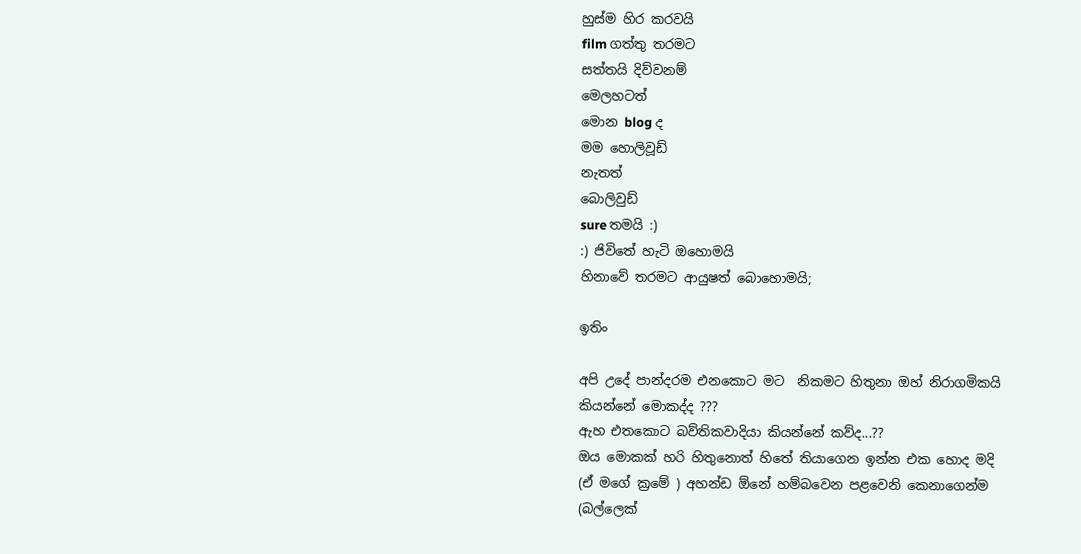හුස්ම හිර කරවයි
film ගත්තු තරමට
සත්තයි දිව්වනම්
මෙලහටත්
මොන blog ද
මම හොලිවූඩ්
නැතත්
බොලිවුඩ්
sure තමයි :)
:) ජිවිතේ හැටි ඔහොමයි
හිනාවේ තරමට ආයුෂත් බොහොමයි;

ඉතිං

අපි උදේ පාන්දරම එනකොට මට  නිකමට හිතුනා ඔහ් නිරාගමිකයි කියන්නේ මොකද්ද ???
ඇහ එතකොට බව්තිකවාදියා කියන්නේ කව්ද...??
ඔය මොකක් හරි හිතුනොත් හිතේ තියාගෙන ඉන්න එක හොද මදි  (ඒ මගේ ක්‍රමේ ) අහන්ඩ ඕනේ හම්බවෙන පළවෙනි කෙනාගෙන්ම (බල්ලෙක්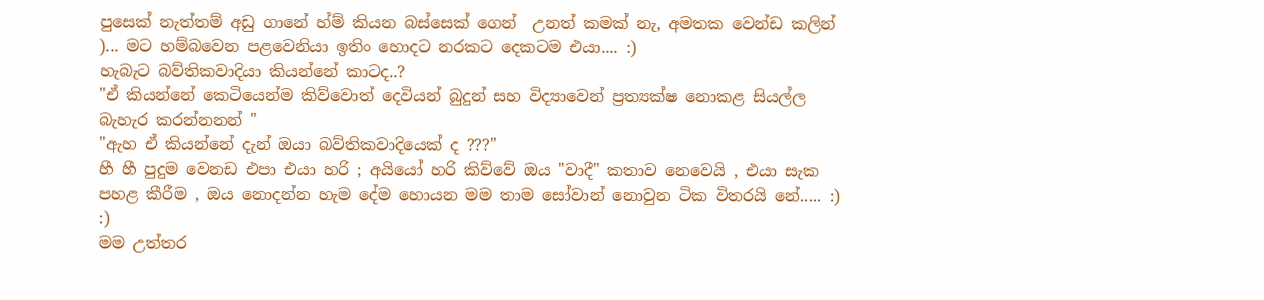පුසෙක් නැත්තම් අඩු ගානේ හ්ම් කියන බස්සෙක් ගෙන්  උනත් කමක් නැ, අමතක වෙන්ඩ කලින් )... මට හම්බවෙන පළවෙනියා ඉතිං හොදට නරකට දෙකටම එයා.... :)
හැබැට බව්තිකවාදියා කියන්නේ කාටද..?
"ඒ කියන්නේ කෙටියෙන්ම කිව්වොත් දෙවියන් බුදුන් සහ විද්‍යාවෙන් ප්‍රත්‍යක්ෂ නොකළ සියල්ල බැහැර කරන්නනන් "
"ඇහ ඒ කියන්නේ දැන් ඔයා බව්තිකවාදියෙක් ද ???"
හී හී පුදුම වෙනඩ එපා එයා හරි ; අයියෝ හරි කිව්වේ ඔය "වාදී" කතාව නෙවෙයි , එයා සැක පහළ කීරීම , ඔය නොදන්න හැම දේම හොයන මම තාම සෝවාන් නොවුන ටික විතරයි නේ..... :) :)
මම උත්තර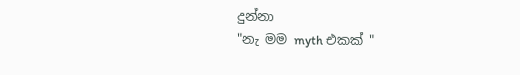දුන්නා
"නැ මම myth එකක් "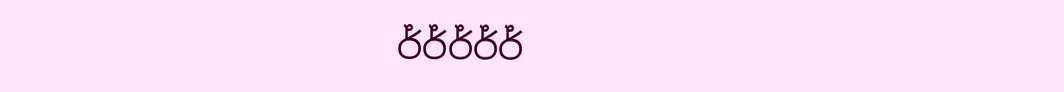ර්ර්ර්ර්ර්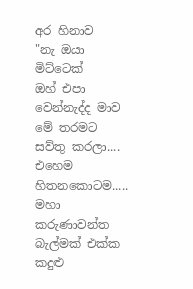අර හිනාව
"නැ ඔයා මිට්ටෙක්
ඔහ් එපා වෙන්නැද්ද මාව මේ තරමට සව්තු කරලා....
එහෙම හිතනකොටම.....
මහා කරුණාවන්ත බැල්මක් එක්ක කදුළු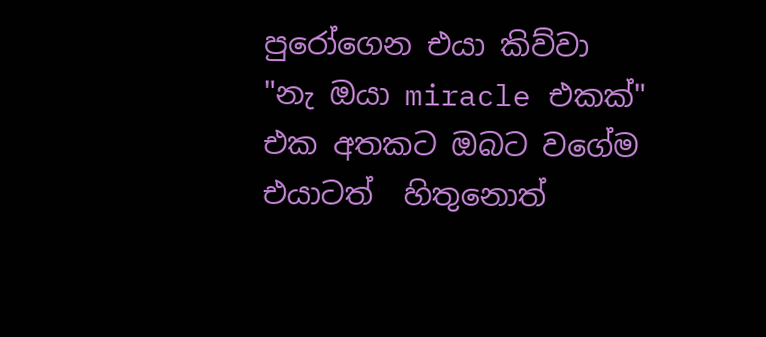පුරෝගෙන එයා කිව්වා
"නැ ඔයා miracle එකක්"
එක අතකට ඔබට වගේම එයාටත්  හිතුනොත්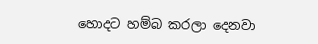හොදට හම්බ කරලා දෙනවා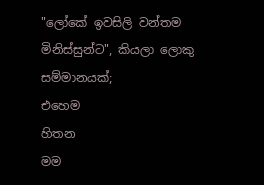"ලෝකේ ඉවසිලි වන්තම මිනිස්සුන්ට", කියලා ලොකු සම්මානයක්;
එහෙම
හිතන
මම